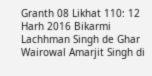Granth 08 Likhat 110: 12 Harh 2016 Bikarmi Lachhman Singh de Ghar Wairowal Amarjit Singh di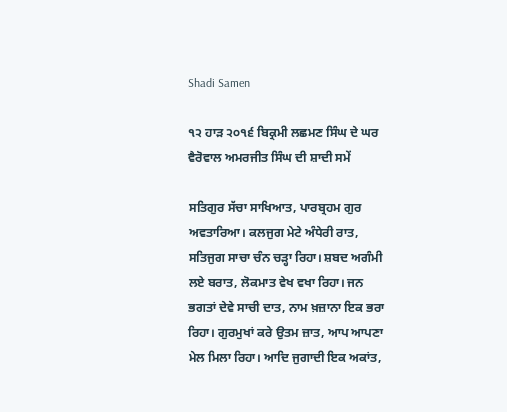Shadi Samen

੧੨ ਹਾੜ ੨੦੧੬ ਬਿਕ੍ਰਮੀ ਲਛਮਣ ਸਿੰਘ ਦੇ ਘਰ ਵੈਰੋਵਾਲ ਅਮਰਜੀਤ ਸਿੰਘ ਦੀ ਸ਼ਾਦੀ ਸਮੇਂ

ਸਤਿਗੁਰ ਸੱਚਾ ਸਾਖਿਆਤ, ਪਾਰਬ੍ਰਹਮ ਗੁਰ ਅਵਤਾਰਿਆ। ਕਲਜੁਗ ਮੇਟੇ ਅੰਧੇਰੀ ਰਾਤ, ਸਤਿਜੁਗ ਸਾਚਾ ਚੰਨ ਚੜ੍ਹਾ ਰਿਹਾ। ਸ਼ਬਦ ਅਗੰਮੀ ਲਏ ਬਰਾਤ, ਲੋਕਮਾਤ ਵੇਖ ਵਖਾ ਰਿਹਾ। ਜਨ ਭਗਤਾਂ ਦੇਵੇ ਸਾਚੀ ਦਾਤ, ਨਾਮ ਖ਼ਜ਼ਾਨਾ ਇਕ ਭਰਾ ਰਿਹਾ। ਗੁਰਮੁਖਾਂ ਕਰੇ ਉਤਮ ਜ਼ਾਤ, ਆਪ ਆਪਣਾ ਮੇਲ ਮਿਲਾ ਰਿਹਾ। ਆਦਿ ਜੁਗਾਦੀ ਇਕ ਅਕਾਂਤ,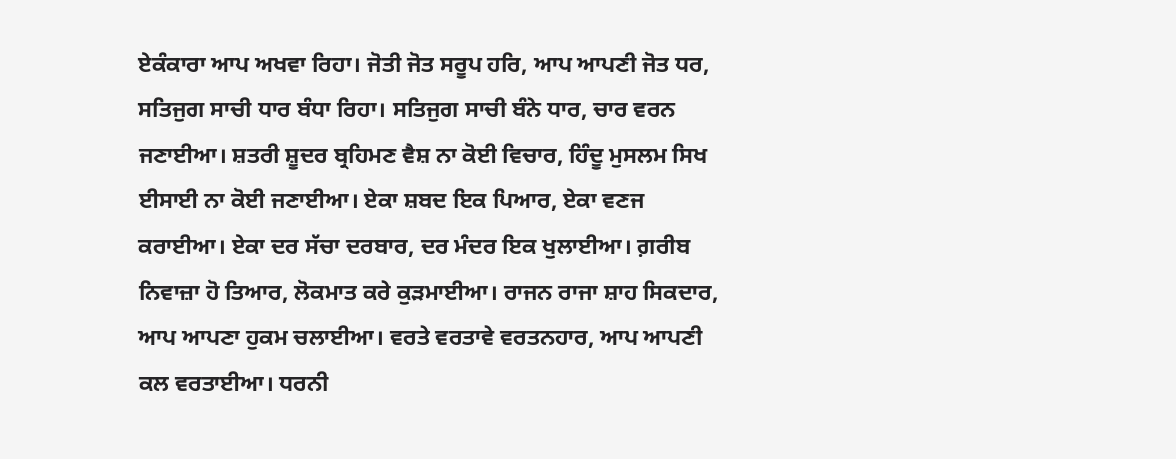ਏਕੰਕਾਰਾ ਆਪ ਅਖਵਾ ਰਿਹਾ। ਜੋਤੀ ਜੋਤ ਸਰੂਪ ਹਰਿ, ਆਪ ਆਪਣੀ ਜੋਤ ਧਰ, ਸਤਿਜੁਗ ਸਾਚੀ ਧਾਰ ਬੰਧਾ ਰਿਹਾ। ਸਤਿਜੁਗ ਸਾਚੀ ਬੰਨੇ ਧਾਰ, ਚਾਰ ਵਰਨ ਜਣਾਈਆ। ਸ਼ਤਰੀ ਸ਼ੂਦਰ ਬ੍ਰਹਿਮਣ ਵੈਸ਼ ਨਾ ਕੋਈ ਵਿਚਾਰ, ਹਿੰਦੂ ਮੁਸਲਮ ਸਿਖ ਈਸਾਈ ਨਾ ਕੋਈ ਜਣਾਈਆ। ਏਕਾ ਸ਼ਬਦ ਇਕ ਪਿਆਰ, ਏਕਾ ਵਣਜ ਕਰਾਈਆ। ਏਕਾ ਦਰ ਸੱਚਾ ਦਰਬਾਰ, ਦਰ ਮੰਦਰ ਇਕ ਖੁਲਾਈਆ। ਗ਼ਰੀਬ ਨਿਵਾਜ਼ਾ ਹੋ ਤਿਆਰ, ਲੋਕਮਾਤ ਕਰੇ ਕੁੜਮਾਈਆ। ਰਾਜਨ ਰਾਜਾ ਸ਼ਾਹ ਸਿਕਦਾਰ, ਆਪ ਆਪਣਾ ਹੁਕਮ ਚਲਾਈਆ। ਵਰਤੇ ਵਰਤਾਵੇ ਵਰਤਨਹਾਰ, ਆਪ ਆਪਣੀ ਕਲ ਵਰਤਾਈਆ। ਧਰਨੀ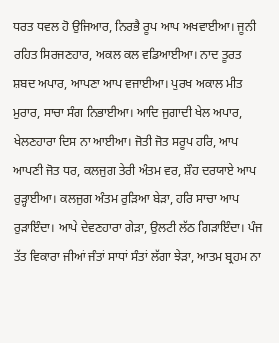ਧਰਤ ਧਵਲ ਹੋ ਉਜਿਆਰ, ਨਿਰਭੈ ਰੂਪ ਆਪ ਅਖਵਾਈਆ। ਜੂਨੀ ਰਹਿਤ ਸਿਰਜਣਹਾਰ, ਅਕਲ ਕਲ ਵਡਿਆਈਆ। ਨਾਦ ਤੂਰਤ ਸ਼ਬਦ ਅਪਾਰ, ਆਪਣਾ ਆਪ ਵਜਾਈਆ। ਪੁਰਖ ਅਕਾਲ ਮੀਤ ਮੁਰਾਰ, ਸਾਚਾ ਸੰਗ ਨਿਭਾਈਆ। ਆਦਿ ਜੁਗਾਦੀ ਖੇਲ ਅਪਾਰ, ਖੇਲਣਹਾਰਾ ਦਿਸ ਨਾ ਆਈਆ। ਜੋਤੀ ਜੋਤ ਸਰੂਪ ਹਰਿ, ਆਪ ਆਪਣੀ ਜੋਤ ਧਰ, ਕਲਜੁਗ ਤੇਰੀ ਅੰਤਮ ਵਰ, ਸ਼ੌਹ ਦਰਯਾਏ ਆਪ ਰੁੜ੍ਹਾਈਆ। ਕਲਜੁਗ ਅੰਤਮ ਰੁੜਿਆ ਬੇੜਾ, ਹਰਿ ਸਾਚਾ ਆਪ ਰੁੜਾਇੰਦਾ। ਆਪੇ ਦੇਵਣਹਾਰਾ ਗੇੜਾ, ਉਲਟੀ ਲੱਠ ਗਿੜਾਇੰਦਾ। ਪੰਜ ਤੱਤ ਵਿਕਾਰਾ ਜੀਆਂ ਜੰਤਾਂ ਸਾਧਾਂ ਸੰਤਾਂ ਲੱਗਾ ਝੇੜਾ, ਆਤਮ ਬ੍ਰਹਮ ਨਾ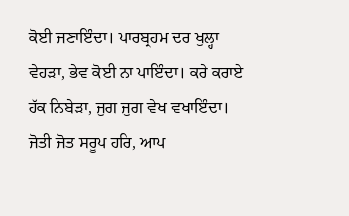ਕੋਈ ਜਣਾਇੰਦਾ। ਪਾਰਬ੍ਰਹਮ ਦਰ ਖੁਲ੍ਹਾ ਵੇਹੜਾ, ਭੇਵ ਕੋਈ ਨਾ ਪਾਇੰਦਾ। ਕਰੇ ਕਰਾਏ ਹੱਕ ਨਿਬੇੜਾ, ਜੁਗ ਜੁਗ ਵੇਖ ਵਖਾਇੰਦਾ। ਜੋਤੀ ਜੋਤ ਸਰੂਪ ਹਰਿ, ਆਪ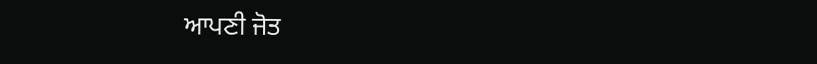ਆਪਣੀ ਜੋਤ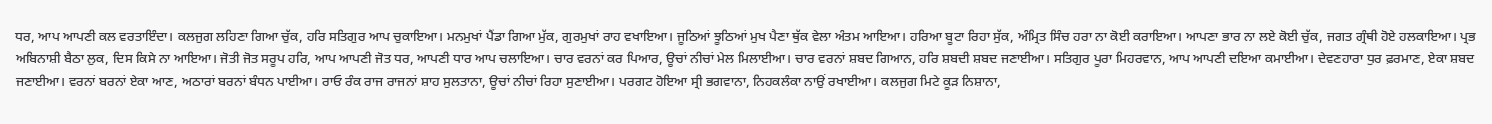ਧਰ, ਆਪ ਆਪਣੀ ਕਲ ਵਰਤਾਇੰਦਾ। ਕਲਜੁਗ ਲਹਿਣਾ ਗਿਆ ਚੁੱਕ, ਹਰਿ ਸਤਿਗੁਰ ਆਪ ਚੁਕਾਇਆ। ਮਨਮੁਖਾਂ ਪੈਂਡਾ ਗਿਆ ਮੁੱਕ, ਗੁਰਮੁਖਾਂ ਰਾਹ ਵਖਾਇਆ। ਜੂਠਿਆਂ ਝੂਠਿਆਂ ਮੁਖ ਪੈਣਾ ਥੁੱਕ ਵੇਲਾ ਅੰਤਮ ਆਇਆ। ਹਰਿਆ ਬੂਟਾ ਰਿਹਾ ਸੁੱਕ, ਅੰਮ੍ਰਿਤ ਸਿੰਚ ਹਰਾ ਨਾ ਕੋਈ ਕਰਾਇਆ। ਆਪਣਾ ਭਾਰ ਨਾ ਲਏ ਕੋਈ ਚੁੱਕ, ਜਗਤ ਗ੍ਰੰਥੀ ਹੋਏ ਹਲਕਾਇਆ। ਪ੍ਰਭ ਅਬਿਨਾਸ਼ੀ ਬੈਠਾ ਲੁਕ, ਦਿਸ ਕਿਸੇ ਨਾ ਆਇਆ। ਜੋਤੀ ਜੋਤ ਸਰੂਪ ਹਰਿ, ਆਪ ਆਪਣੀ ਜੋਤ ਧਰ, ਆਪਣੀ ਧਾਰ ਆਪ ਚਲਾਇਆ। ਚਾਰ ਵਰਨਾਂ ਕਰ ਪਿਆਰ, ਊਚਾਂ ਨੀਚਾਂ ਮੇਲ ਮਿਲਾਈਆ। ਚਾਰ ਵਰਨਾਂ ਸ਼ਬਦ ਗਿਆਨ, ਹਰਿ ਸ਼ਬਦੀ ਸ਼ਬਦ ਜਣਾਈਆ। ਸਤਿਗੁਰ ਪੂਰਾ ਮਿਹਰਵਾਨ, ਆਪ ਆਪਣੀ ਦਇਆ ਕਮਾਈਆ। ਦੇਵਣਹਾਰਾ ਧੁਰ ਫ਼ਰਮਾਣ, ਏਕਾ ਸ਼ਬਦ ਜਣਾਈਆ। ਵਰਨਾਂ ਬਰਨਾਂ ਏਕਾ ਆਣ, ਅਠਾਰਾਂ ਬਰਨਾਂ ਬੰਧਨ ਪਾਈਆ। ਰਾਓ ਰੰਕ ਰਾਜ ਰਾਜਨਾਂ ਸ਼ਾਹ ਸੁਲਤਾਨਾ, ਊਚਾਂ ਨੀਚਾਂ ਰਿਹਾ ਸੁਣਾਈਆ। ਪਰਗਟ ਹੋਇਆ ਸ੍ਰੀ ਭਗਵਾਨਾ, ਨਿਹਕਲੰਕਾ ਨਾਉਂ ਰਖਾਈਆ। ਕਲਜੁਗ ਮਿਟੇ ਕੂੜ ਨਿਸ਼ਾਨਾ,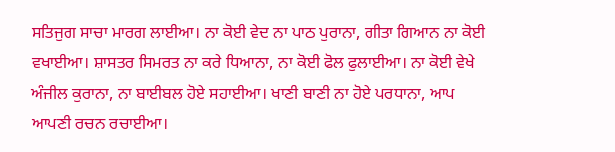ਸਤਿਜੁਗ ਸਾਚਾ ਮਾਰਗ ਲਾਈਆ। ਨਾ ਕੋਈ ਵੇਦ ਨਾ ਪਾਠ ਪੁਰਾਨਾ, ਗੀਤਾ ਗਿਆਨ ਨਾ ਕੋਈ ਵਖਾਈਆ। ਸ਼ਾਸਤਰ ਸਿਮਰਤ ਨਾ ਕਰੇ ਧਿਆਨਾ, ਨਾ ਕੋਈ ਫੋਲ ਫੁਲਾਈਆ। ਨਾ ਕੋਈ ਵੇਖੇ ਅੰਜੀਲ ਕੁਰਾਨਾ, ਨਾ ਬਾਈਬਲ ਹੋਏ ਸਹਾਈਆ। ਖਾਣੀ ਬਾਣੀ ਨਾ ਹੋਏ ਪਰਧਾਨਾ, ਆਪ ਆਪਣੀ ਰਚਨ ਰਚਾਈਆ।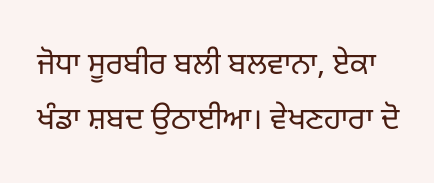ਜੋਧਾ ਸੂਰਬੀਰ ਬਲੀ ਬਲਵਾਨਾ, ਏਕਾ ਖੰਡਾ ਸ਼ਬਦ ਉਠਾਈਆ। ਵੇਖਣਹਾਰਾ ਦੋ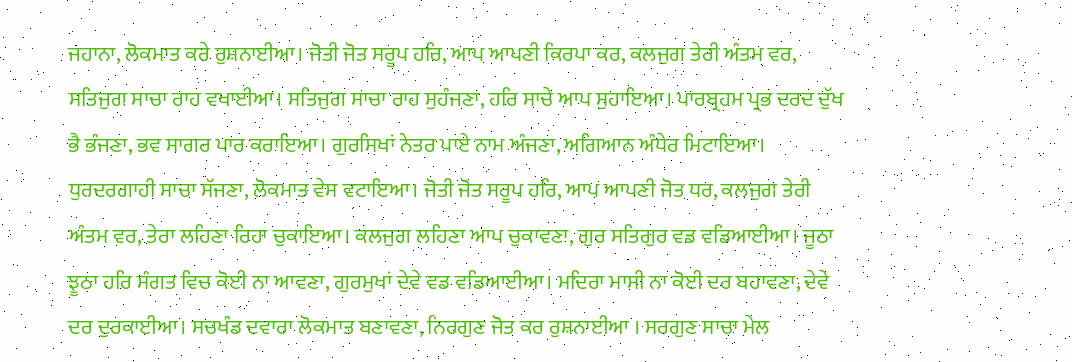ਜਹਾਨਾ, ਲੋਕਮਾਤ ਕਰੇ ਰੁਸ਼ਨਾਈਆ। ਜੋਤੀ ਜੋਤ ਸਰੂਪ ਹਰਿ, ਆਪ ਆਪਣੀ ਕਿਰਪਾ ਕਰ, ਕਲਜੁਗ ਤੇਰੀ ਅੰਤਮ ਵਰ, ਸਤਿਜੁਗ ਸਾਚਾ ਰਾਹ ਵਖਾਈਆ। ਸਤਿਜੁਗ ਸਾਚਾ ਰਾਹ ਸੁਹੰਜਣਾ, ਹਰਿ ਸਾਚੇ ਆਪ ਸੁਹਾਇਆ। ਪਾਰਬ੍ਰਹਮ ਪ੍ਰਭ ਦਰਦ ਦੁੱਖ ਭੈ ਭੰਜਣਾ, ਭਵ ਸਾਗਰ ਪਾਰ ਕਰਾਇਆ। ਗੁਰਸਿਖਾਂ ਨੇਤਰ ਪਾਏ ਨਾਮ ਅੰਜਣਾ, ਅਗਿਆਨ ਅੰਧੇਰ ਮਿਟਾਇਆ। ਧੁਰਦਰਗਾਹੀ ਸਾਚਾ ਸੱਜਣਾ, ਲੋਕਮਾਤ ਵੇਸ ਵਟਾਇਆ। ਜੋਤੀ ਜੋਤ ਸਰੂਪ ਹਰਿ, ਆਪ ਆਪਣੀ ਜੋਤ ਧਰ, ਕਲਜੁਗ ਤੇਰੀ ਅੰਤਮ ਵਰ, ਤੇਰਾ ਲਹਿਣਾ ਰਿਹਾ ਚੁਕਾਇਆ। ਕਲਜੁਗ ਲਹਿਣਾ ਆਪ ਚੁਕਾਵਣਾ, ਗੁਰ ਸਤਿਗੁਰ ਵਡ ਵਡਿਆਈਆ। ਜੂਠਾ ਝੂਠਾ ਹਰਿ ਸੰਗਤ ਵਿਚ ਕੋਈ ਨਾ ਆਵਣਾ, ਗੁਰਮੁਖਾਂ ਦੇਵੇ ਵਡ ਵਡਿਆਈਆ। ਮਦਿਰਾ ਮਾਸੀ ਨਾ ਕੋਈ ਦਰ ਬਹਾਵਣਾ, ਦੇਵੇ ਦਰ ਦੁਰਕਾਈਆ। ਸਚਖੰਡ ਦਵਾਰਾ ਲੋਕਮਾਤ ਬਣਾਵਣਾ, ਨਿਰਗੁਣ ਜੋਤ ਕਰ ਰੁਸ਼ਨਾਈਆ । ਸਰਗੁਣ ਸਾਚਾ ਮੇਲ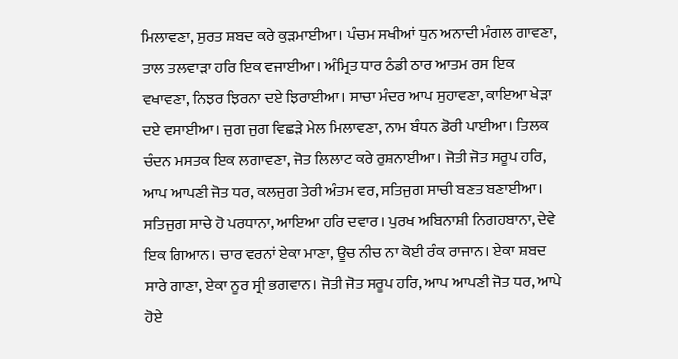ਮਿਲਾਵਣਾ, ਸੁਰਤ ਸ਼ਬਦ ਕਰੇ ਕੁੜਮਾਈਆ। ਪੰਚਮ ਸਖੀਆਂ ਧੁਨ ਅਨਾਦੀ ਮੰਗਲ ਗਾਵਣਾ, ਤਾਲ ਤਲਵਾੜਾ ਹਰਿ ਇਕ ਵਜਾਈਆ। ਅੰਮ੍ਰਿਤ ਧਾਰ ਠੰਡੀ ਠਾਰ ਆਤਮ ਰਸ ਇਕ ਵਖਾਵਣਾ, ਨਿਝਰ ਝਿਰਨਾ ਦਏ ਝਿਰਾਈਆ। ਸਾਚਾ ਮੰਦਰ ਆਪ ਸੁਹਾਵਣਾ, ਕਾਇਆ ਖੇੜਾ ਦਏ ਵਸਾਈਆ। ਜੁਗ ਜੁਗ ਵਿਛੜੇ ਮੇਲ ਮਿਲਾਵਣਾ, ਨਾਮ ਬੰਧਨ ਡੋਰੀ ਪਾਈਆ। ਤਿਲਕ ਚੰਦਨ ਮਸਤਕ ਇਕ ਲਗਾਵਣਾ, ਜੋਤ ਲਿਲਾਟ ਕਰੇ ਰੁਸ਼ਨਾਈਆ। ਜੋਤੀ ਜੋਤ ਸਰੂਪ ਹਰਿ, ਆਪ ਆਪਣੀ ਜੋਤ ਧਰ, ਕਲਜੁਗ ਤੇਰੀ ਅੰਤਮ ਵਰ, ਸਤਿਜੁਗ ਸਾਚੀ ਬਣਤ ਬਣਾਈਆ। ਸਤਿਜੁਗ ਸਾਚੇ ਹੋ ਪਰਧਾਨਾ, ਆਇਆ ਹਰਿ ਦਵਾਰ। ਪੁਰਖ ਅਬਿਨਾਸ਼ੀ ਨਿਗਹਬਾਨਾ, ਦੇਵੇ ਇਕ ਗਿਆਨ। ਚਾਰ ਵਰਨਾਂ ਏਕਾ ਮਾਣਾ, ਊਚ ਨੀਚ ਨਾ ਕੋਈ ਰੰਕ ਰਾਜਾਨ। ਏਕਾ ਸ਼ਬਦ ਸਾਰੇ ਗਾਣਾ, ਏਕਾ ਨੂਰ ਸ੍ਰੀ ਭਗਵਾਨ। ਜੋਤੀ ਜੋਤ ਸਰੂਪ ਹਰਿ, ਆਪ ਆਪਣੀ ਜੋਤ ਧਰ, ਆਪੇ ਹੋਏ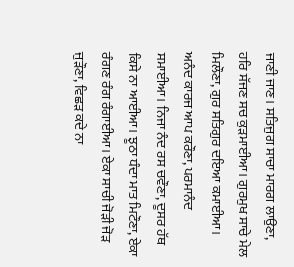ਜਾਣੀ ਜਾਣ। ਸਤਿਜੁਗ ਸਾਚਾ ਮਾਰਗ ਲਾਉਣਾ, ਹਰਿ ਸੱਜਣ ਸਚ ਕੁੜਮਾਈਆ। ਗੁਰਮੁਖ ਸਾਚੇ ਮੇਲ ਮਿਲੌਣਾ, ਗੁਰ ਸਤਿਗੁਰ ਦਇਆ ਕਮਾਈਆ। ਅਨੰਦ ਕਾਰਜ ਆਪ ਕਰੌਣਾ, ਪਰਮਾਨੰਦ ਸਮਾਈਆ। ਨਿਜਾ ਨੰਦ ਰਸ ਚਵੌਣਾ, ਦੂਸਰ ਹੱਥ ਕਿਸੇ ਨਾ ਆਈਆ। ਝੂਠਾ ਧੰਦਾ ਮਾਤ ਮਿਟੌਣਾ, ਏਕਾ ਰੰਗਣ ਰੰਗ ਰੰਗਾਈਆ। ਏਕਾ ਸਾਚੀ ਜੋੜੀ ਜੋੜ ਜੁੜੌਣਾ, ਵਿਛੜ ਕਦੇ ਨਾ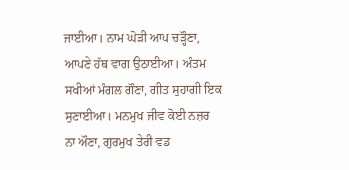ਜਾਈਆ। ਨਾਮ ਘੋੜੀ ਆਪ ਚੜ੍ਹੌਣਾ, ਆਪਣੇ ਹੱਥ ਵਾਗ ਉਠਾਈਆ। ਅੰਤਮ ਸਖੀਆਂ ਮੰਗਲ ਗੌਣਾ, ਗੀਤ ਸੁਹਾਗੀ ਇਕ ਸੁਣਾਈਆ। ਮਨਮੁਖ ਜੀਵ ਕੋਈ ਨਜ਼ਰ ਨਾ ਔਣਾ, ਗੁਰਮੁਖ ਤੇਰੀ ਵਡ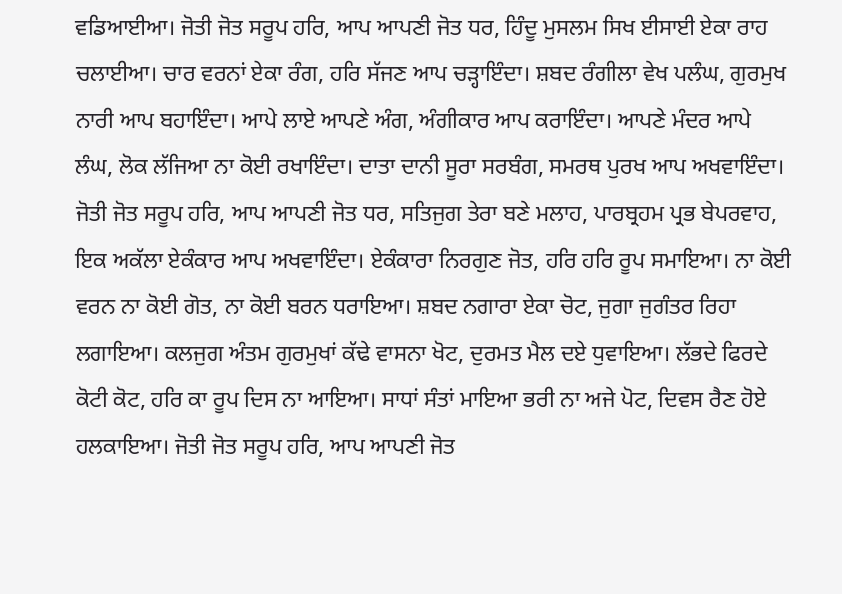ਵਡਿਆਈਆ। ਜੋਤੀ ਜੋਤ ਸਰੂਪ ਹਰਿ, ਆਪ ਆਪਣੀ ਜੋਤ ਧਰ, ਹਿੰਦੂ ਮੁਸਲਮ ਸਿਖ ਈਸਾਈ ਏਕਾ ਰਾਹ ਚਲਾਈਆ। ਚਾਰ ਵਰਨਾਂ ਏਕਾ ਰੰਗ, ਹਰਿ ਸੱਜਣ ਆਪ ਚੜ੍ਹਾਇੰਦਾ। ਸ਼ਬਦ ਰੰਗੀਲਾ ਵੇਖ ਪਲੰਘ, ਗੁਰਮੁਖ ਨਾਰੀ ਆਪ ਬਹਾਇੰਦਾ। ਆਪੇ ਲਾਏ ਆਪਣੇ ਅੰਗ, ਅੰਗੀਕਾਰ ਆਪ ਕਰਾਇੰਦਾ। ਆਪਣੇ ਮੰਦਰ ਆਪੇ ਲੰਘ, ਲੋਕ ਲੱਜਿਆ ਨਾ ਕੋਈ ਰਖਾਇੰਦਾ। ਦਾਤਾ ਦਾਨੀ ਸੂਰਾ ਸਰਬੰਗ, ਸਮਰਥ ਪੁਰਖ ਆਪ ਅਖਵਾਇੰਦਾ। ਜੋਤੀ ਜੋਤ ਸਰੂਪ ਹਰਿ, ਆਪ ਆਪਣੀ ਜੋਤ ਧਰ, ਸਤਿਜੁਗ ਤੇਰਾ ਬਣੇ ਮਲਾਹ, ਪਾਰਬ੍ਰਹਮ ਪ੍ਰਭ ਬੇਪਰਵਾਹ, ਇਕ ਅਕੱਲਾ ਏਕੰਕਾਰ ਆਪ ਅਖਵਾਇੰਦਾ। ਏਕੰਕਾਰਾ ਨਿਰਗੁਣ ਜੋਤ, ਹਰਿ ਹਰਿ ਰੂਪ ਸਮਾਇਆ। ਨਾ ਕੋਈ ਵਰਨ ਨਾ ਕੋਈ ਗੋਤ, ਨਾ ਕੋਈ ਬਰਨ ਧਰਾਇਆ। ਸ਼ਬਦ ਨਗਾਰਾ ਏਕਾ ਚੋਟ, ਜੁਗਾ ਜੁਗੰਤਰ ਰਿਹਾ ਲਗਾਇਆ। ਕਲਜੁਗ ਅੰਤਮ ਗੁਰਮੁਖਾਂ ਕੱਢੇ ਵਾਸਨਾ ਖੋਟ, ਦੁਰਮਤ ਮੈਲ ਦਏ ਧੁਵਾਇਆ। ਲੱਭਦੇ ਫਿਰਦੇ ਕੋਟੀ ਕੋਟ, ਹਰਿ ਕਾ ਰੂਪ ਦਿਸ ਨਾ ਆਇਆ। ਸਾਧਾਂ ਸੰਤਾਂ ਮਾਇਆ ਭਰੀ ਨਾ ਅਜੇ ਪੋਟ, ਦਿਵਸ ਰੈਣ ਹੋਏ ਹਲਕਾਇਆ। ਜੋਤੀ ਜੋਤ ਸਰੂਪ ਹਰਿ, ਆਪ ਆਪਣੀ ਜੋਤ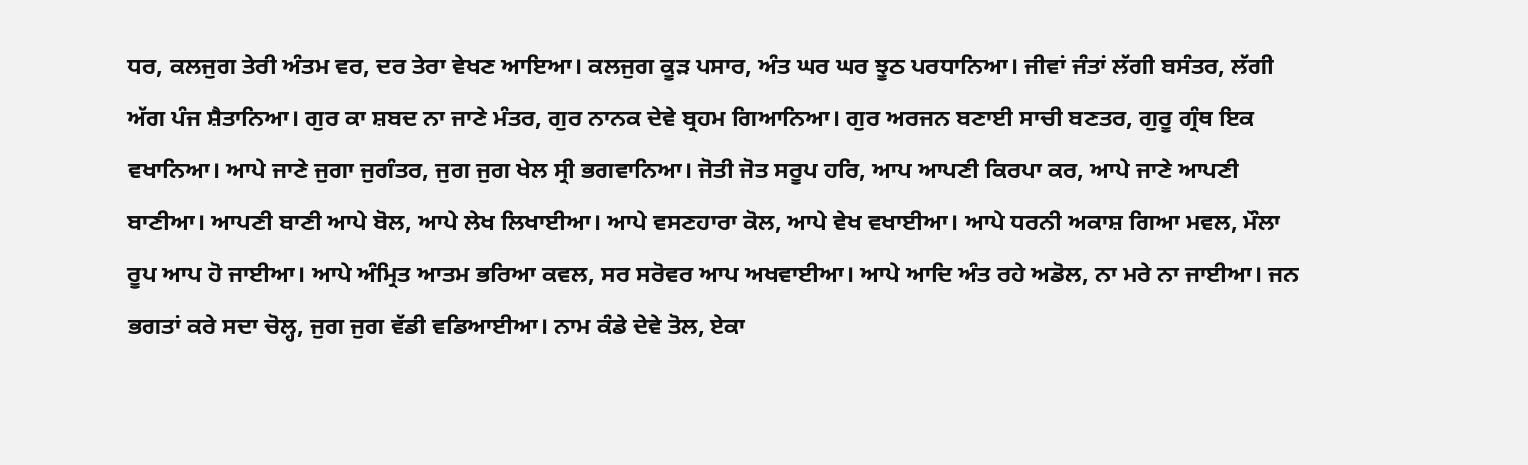ਧਰ, ਕਲਜੁਗ ਤੇਰੀ ਅੰਤਮ ਵਰ, ਦਰ ਤੇਰਾ ਵੇਖਣ ਆਇਆ। ਕਲਜੁਗ ਕੂੜ ਪਸਾਰ, ਅੰਤ ਘਰ ਘਰ ਝੂਠ ਪਰਧਾਨਿਆ। ਜੀਵਾਂ ਜੰਤਾਂ ਲੱਗੀ ਬਸੰਤਰ, ਲੱਗੀ ਅੱਗ ਪੰਜ ਸ਼ੈਤਾਨਿਆ। ਗੁਰ ਕਾ ਸ਼ਬਦ ਨਾ ਜਾਣੇ ਮੰਤਰ, ਗੁਰ ਨਾਨਕ ਦੇਵੇ ਬ੍ਰਹਮ ਗਿਆਨਿਆ। ਗੁਰ ਅਰਜਨ ਬਣਾਈ ਸਾਚੀ ਬਣਤਰ, ਗੁਰੂ ਗ੍ਰੰਥ ਇਕ ਵਖਾਨਿਆ। ਆਪੇ ਜਾਣੇ ਜੁਗਾ ਜੁਗੰਤਰ, ਜੁਗ ਜੁਗ ਖੇਲ ਸ੍ਰੀ ਭਗਵਾਨਿਆ। ਜੋਤੀ ਜੋਤ ਸਰੂਪ ਹਰਿ, ਆਪ ਆਪਣੀ ਕਿਰਪਾ ਕਰ, ਆਪੇ ਜਾਣੇ ਆਪਣੀ ਬਾਣੀਆ। ਆਪਣੀ ਬਾਣੀ ਆਪੇ ਬੋਲ, ਆਪੇ ਲੇਖ ਲਿਖਾਈਆ। ਆਪੇ ਵਸਣਹਾਰਾ ਕੋਲ, ਆਪੇ ਵੇਖ ਵਖਾਈਆ। ਆਪੇ ਧਰਨੀ ਅਕਾਸ਼ ਗਿਆ ਮਵਲ, ਮੌਲਾ ਰੂਪ ਆਪ ਹੋ ਜਾਈਆ। ਆਪੇ ਅੰਮ੍ਰਿਤ ਆਤਮ ਭਰਿਆ ਕਵਲ, ਸਰ ਸਰੋਵਰ ਆਪ ਅਖਵਾਈਆ। ਆਪੇ ਆਦਿ ਅੰਤ ਰਹੇ ਅਡੋਲ, ਨਾ ਮਰੇ ਨਾ ਜਾਈਆ। ਜਨ ਭਗਤਾਂ ਕਰੇ ਸਦਾ ਚੋਲ੍ਹ, ਜੁਗ ਜੁਗ ਵੱਡੀ ਵਡਿਆਈਆ। ਨਾਮ ਕੰਡੇ ਦੇਵੇ ਤੋਲ, ਏਕਾ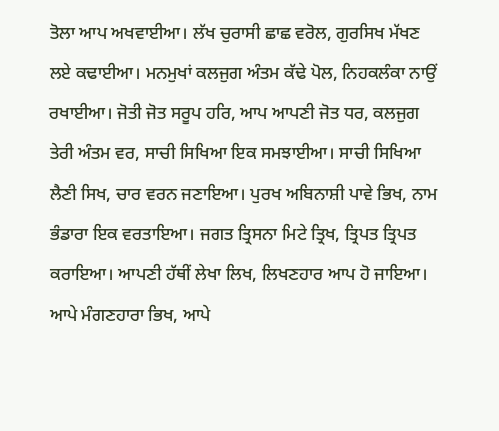ਤੋਲਾ ਆਪ ਅਖਵਾਈਆ। ਲੱਖ ਚੁਰਾਸੀ ਛਾਛ ਵਰੋਲ, ਗੁਰਸਿਖ ਮੱਖਣ ਲਏ ਕਢਾਈਆ। ਮਨਮੁਖਾਂ ਕਲਜੁਗ ਅੰਤਮ ਕੱਢੇ ਪੋਲ, ਨਿਹਕਲੰਕਾ ਨਾਉਂ ਰਖਾਈਆ। ਜੋਤੀ ਜੋਤ ਸਰੂਪ ਹਰਿ, ਆਪ ਆਪਣੀ ਜੋਤ ਧਰ, ਕਲਜੁਗ ਤੇਰੀ ਅੰਤਮ ਵਰ, ਸਾਚੀ ਸਿਖਿਆ ਇਕ ਸਮਝਾਈਆ। ਸਾਚੀ ਸਿਖਿਆ ਲੈਣੀ ਸਿਖ, ਚਾਰ ਵਰਨ ਜਣਾਇਆ। ਪੁਰਖ ਅਬਿਨਾਸ਼ੀ ਪਾਵੇ ਭਿਖ, ਨਾਮ ਭੰਡਾਰਾ ਇਕ ਵਰਤਾਇਆ। ਜਗਤ ਤ੍ਰਿਸਨਾ ਮਿਟੇ ਤ੍ਰਿਖ, ਤ੍ਰਿਪਤ ਤ੍ਰਿਪਤ ਕਰਾਇਆ। ਆਪਣੀ ਹੱਥੀਂ ਲੇਖਾ ਲਿਖ, ਲਿਖਣਹਾਰ ਆਪ ਹੋ ਜਾਇਆ। ਆਪੇ ਮੰਗਣਹਾਰਾ ਭਿਖ, ਆਪੇ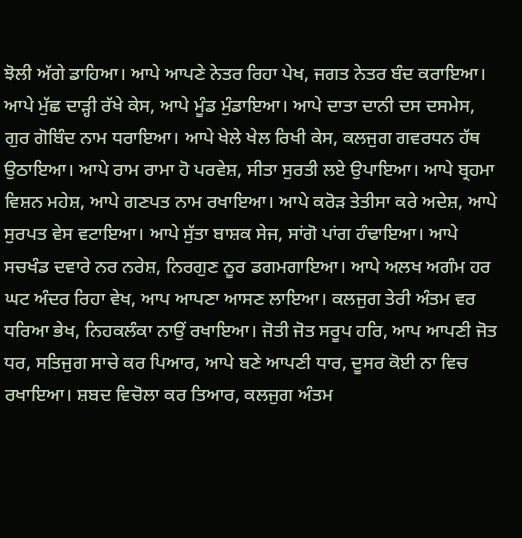ਝੋਲੀ ਅੱਗੇ ਡਾਹਿਆ। ਆਪੇ ਆਪਣੇ ਨੇਤਰ ਰਿਹਾ ਪੇਖ, ਜਗਤ ਨੇਤਰ ਬੰਦ ਕਰਾਇਆ। ਆਪੇ ਮੁੱਛ ਦਾੜ੍ਹੀ ਰੱਖੇ ਕੇਸ, ਆਪੇ ਮੂੰਡ ਮੁੰਡਾਇਆ। ਆਪੇ ਦਾਤਾ ਦਾਨੀ ਦਸ ਦਸਮੇਸ, ਗੁਰ ਗੋਬਿੰਦ ਨਾਮ ਧਰਾਇਆ। ਆਪੇ ਖੇਲੇ ਖੇਲ ਰਿਖੀ ਕੇਸ, ਕਲਜੁਗ ਗਵਰਧਨ ਹੱਥ ਉਠਾਇਆ। ਆਪੇ ਰਾਮ ਰਾਮਾ ਹੋ ਪਰਵੇਸ਼, ਸੀਤਾ ਸੁਰਤੀ ਲਏ ਉਪਾਇਆ। ਆਪੇ ਬ੍ਰਹਮਾ ਵਿਸ਼ਨ ਮਹੇਸ਼, ਆਪੇ ਗਣਪਤ ਨਾਮ ਰਖਾਇਆ। ਆਪੇ ਕਰੋੜ ਤੇਤੀਸਾ ਕਰੇ ਅਦੇਸ਼, ਆਪੇ ਸੁਰਪਤ ਵੇਸ ਵਟਾਇਆ। ਆਪੇ ਸੁੱਤਾ ਬਾਸ਼ਕ ਸੇਜ, ਸਾਂਗੋ ਪਾਂਗ ਹੰਢਾਇਆ। ਆਪੇ ਸਚਖੰਡ ਦਵਾਰੇ ਨਰ ਨਰੇਸ਼, ਨਿਰਗੁਣ ਨੂਰ ਡਗਮਗਾਇਆ। ਆਪੇ ਅਲਖ ਅਗੰਮ ਹਰ ਘਟ ਅੰਦਰ ਰਿਹਾ ਵੇਖ, ਆਪ ਆਪਣਾ ਆਸਣ ਲਾਇਆ। ਕਲਜੁਗ ਤੇਰੀ ਅੰਤਮ ਵਰ ਧਰਿਆ ਭੇਖ, ਨਿਹਕਲੰਕਾ ਨਾਉਂ ਰਖਾਇਆ। ਜੋਤੀ ਜੋਤ ਸਰੂਪ ਹਰਿ, ਆਪ ਆਪਣੀ ਜੋਤ ਧਰ, ਸਤਿਜੁਗ ਸਾਚੇ ਕਰ ਪਿਆਰ, ਆਪੇ ਬਣੇ ਆਪਣੀ ਧਾਰ, ਦੂਸਰ ਕੋਈ ਨਾ ਵਿਚ ਰਖਾਇਆ। ਸ਼ਬਦ ਵਿਚੋਲਾ ਕਰ ਤਿਆਰ, ਕਲਜੁਗ ਅੰਤਮ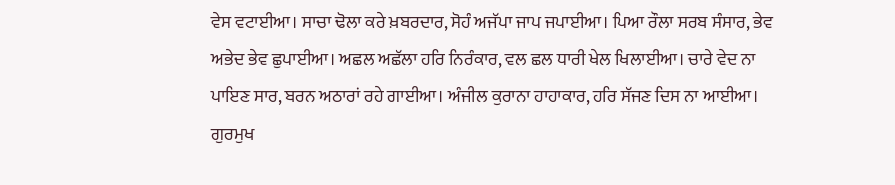ਵੇਸ ਵਟਾਈਆ। ਸਾਚਾ ਢੋਲਾ ਕਰੇ ਖ਼ਬਰਦਾਰ, ਸੋਹੰ ਅਜੱਪਾ ਜਾਪ ਜਪਾਈਆ। ਪਿਆ ਰੌਲਾ ਸਰਬ ਸੰਸਾਰ, ਭੇਵ ਅਭੇਦ ਭੇਵ ਛੁਪਾਈਆ। ਅਛਲ ਅਛੱਲਾ ਹਰਿ ਨਿਰੰਕਾਰ, ਵਲ ਛਲ ਧਾਰੀ ਖੇਲ ਖਿਲਾਈਆ। ਚਾਰੇ ਵੇਦ ਨਾ ਪਾਇਣ ਸਾਰ, ਬਰਨ ਅਠਾਰਾਂ ਰਹੇ ਗਾਈਆ। ਅੰਜੀਲ ਕੁਰਾਨਾ ਹਾਹਾਕਾਰ, ਹਰਿ ਸੱਜਣ ਦਿਸ ਨਾ ਆਈਆ। ਗੁਰਮੁਖ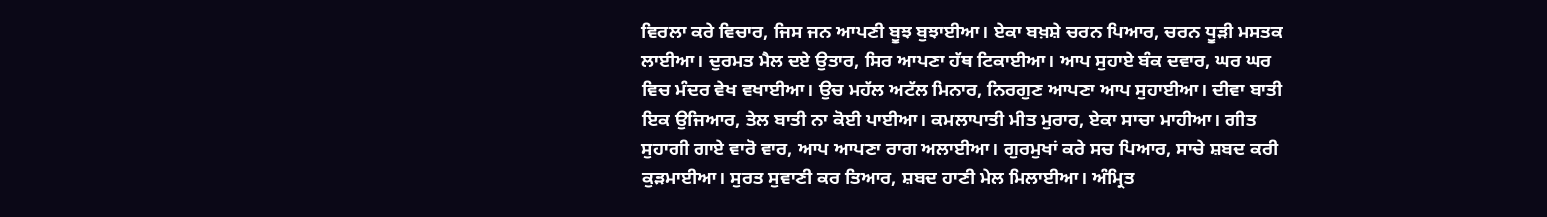ਵਿਰਲਾ ਕਰੇ ਵਿਚਾਰ, ਜਿਸ ਜਨ ਆਪਣੀ ਬੂਝ ਬੁਝਾਈਆ। ਏਕਾ ਬਖ਼ਸ਼ੇ ਚਰਨ ਪਿਆਰ, ਚਰਨ ਧੂੜੀ ਮਸਤਕ ਲਾਈਆ। ਦੁਰਮਤ ਮੈਲ ਦਏ ਉਤਾਰ, ਸਿਰ ਆਪਣਾ ਹੱਥ ਟਿਕਾਈਆ। ਆਪ ਸੁਹਾਏ ਬੰਕ ਦਵਾਰ, ਘਰ ਘਰ ਵਿਚ ਮੰਦਰ ਵੇਖ ਵਖਾਈਆ। ਉਚ ਮਹੱਲ ਅਟੱਲ ਮਿਨਾਰ, ਨਿਰਗੁਣ ਆਪਣਾ ਆਪ ਸੁਹਾਈਆ। ਦੀਵਾ ਬਾਤੀ ਇਕ ਉਜਿਆਰ, ਤੇਲ ਬਾਤੀ ਨਾ ਕੋਈ ਪਾਈਆ। ਕਮਲਾਪਾਤੀ ਮੀਤ ਮੁਰਾਰ, ਏਕਾ ਸਾਚਾ ਮਾਹੀਆ। ਗੀਤ ਸੁਹਾਗੀ ਗਾਏ ਵਾਰੋ ਵਾਰ, ਆਪ ਆਪਣਾ ਰਾਗ ਅਲਾਈਆ। ਗੁਰਮੁਖਾਂ ਕਰੇ ਸਚ ਪਿਆਰ, ਸਾਚੇ ਸ਼ਬਦ ਕਰੀ ਕੁੜਮਾਈਆ। ਸੁਰਤ ਸੁਵਾਣੀ ਕਰ ਤਿਆਰ, ਸ਼ਬਦ ਹਾਣੀ ਮੇਲ ਮਿਲਾਈਆ। ਅੰਮ੍ਰਿਤ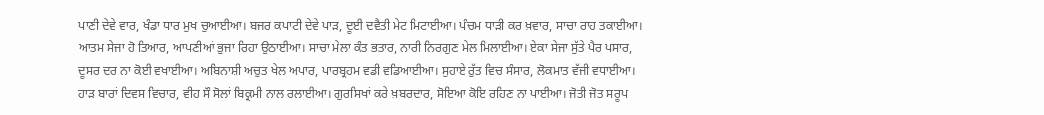ਪਾਣੀ ਦੇਵੇ ਵਾਰ, ਖੰਡਾ ਧਾਰ ਮੁਖ ਚੁਆਈਆ। ਬਜਰ ਕਪਾਟੀ ਦੇਵੇ ਪਾੜ, ਦੂਈ ਦਵੈਤੀ ਮੇਟ ਮਿਟਾਈਆ। ਪੰਚਮ ਧਾੜੀ ਕਰ ਖ਼ਵਾਰ, ਸਾਚਾ ਰਾਹ ਤਕਾਈਆ। ਆਤਮ ਸੇਜਾ ਹੋ ਤਿਆਰ, ਆਪਣੀਆਂ ਭੁਜਾ ਰਿਹਾ ਉਠਾਈਆ। ਸਾਚਾ ਮੇਲਾ ਕੰਤ ਭਤਾਰ, ਨਾਰੀ ਨਿਰਗੁਣ ਮੇਲ ਮਿਲਾਈਆ। ਏਕਾ ਸੇਜਾ ਸੁੱਤੇ ਪੈਰ ਪਸਾਰ, ਦੂਸਰ ਦਰ ਨਾ ਕੋਈ ਵਖਾਈਆ। ਅਬਿਨਾਸ਼ੀ ਅਚੁਤ ਖੇਲ ਅਪਾਰ, ਪਾਰਬ੍ਰਹਮ ਵਡੀ ਵਡਿਆਈਆ। ਸੁਹਾਏ ਰੁੱਤ ਵਿਚ ਸੰਸਾਰ, ਲੋਕਮਾਤ ਵੱਜੀ ਵਧਾਈਆ। ਹਾੜ ਬਾਰਾਂ ਦਿਵਸ ਵਿਚਾਰ, ਵੀਹ ਸੌ ਸੋਲਾਂ ਬਿਕ੍ਰਮੀ ਨਾਲ ਰਲਾਈਆ। ਗੁਰਸਿਖਾਂ ਕਰੇ ਖ਼ਬਰਦਾਰ, ਸੋਇਆ ਕੋਇ ਰਹਿਣ ਨਾ ਪਾਈਆ। ਜੋਤੀ ਜੋਤ ਸਰੂਪ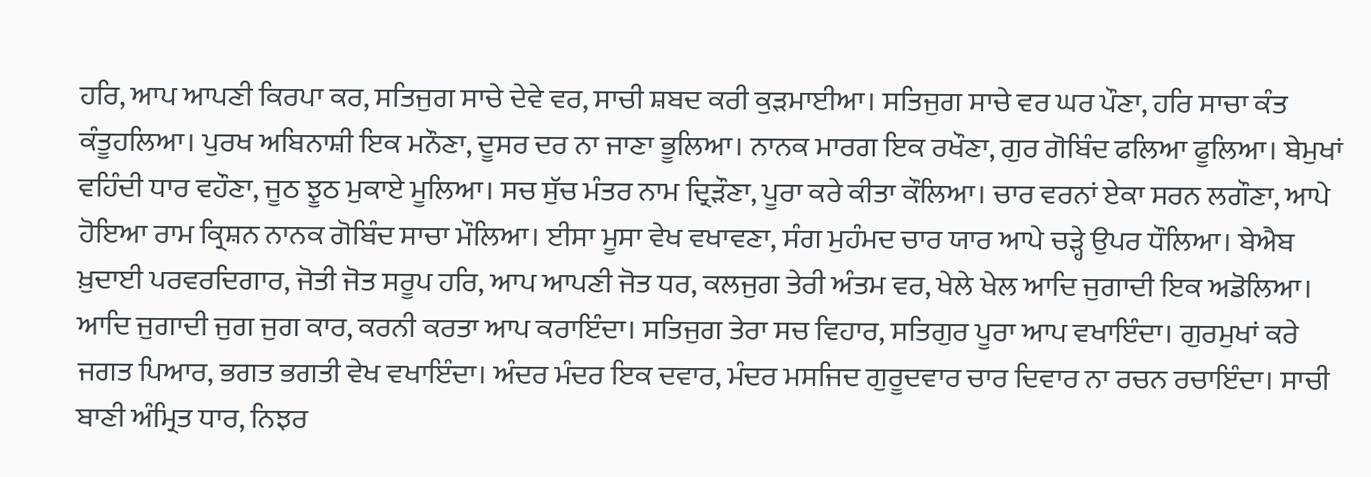ਹਰਿ, ਆਪ ਆਪਣੀ ਕਿਰਪਾ ਕਰ, ਸਤਿਜੁਗ ਸਾਚੇ ਦੇਵੇ ਵਰ, ਸਾਚੀ ਸ਼ਬਦ ਕਰੀ ਕੁੜਮਾਈਆ। ਸਤਿਜੁਗ ਸਾਚੇ ਵਰ ਘਰ ਪੌਣਾ, ਹਰਿ ਸਾਚਾ ਕੰਤ ਕੰਤੂਹਲਿਆ। ਪੁਰਖ ਅਬਿਨਾਸ਼ੀ ਇਕ ਮਨੌਣਾ, ਦੂਸਰ ਦਰ ਨਾ ਜਾਣਾ ਭੂਲਿਆ। ਨਾਨਕ ਮਾਰਗ ਇਕ ਰਖੌਣਾ, ਗੁਰ ਗੋਬਿੰਦ ਫਲਿਆ ਫੂਲਿਆ। ਬੇਮੁਖਾਂ ਵਹਿੰਦੀ ਧਾਰ ਵਹੌਣਾ, ਜੂਠ ਝੂਠ ਮੁਕਾਏ ਮੂਲਿਆ। ਸਚ ਸੁੱਚ ਮੰਤਰ ਨਾਮ ਦ੍ਰਿੜੌਣਾ, ਪੂਰਾ ਕਰੇ ਕੀਤਾ ਕੌਲਿਆ। ਚਾਰ ਵਰਨਾਂ ਏਕਾ ਸਰਨ ਲਗੌਣਾ, ਆਪੇ ਹੋਇਆ ਰਾਮ ਕ੍ਰਿਸ਼ਨ ਨਾਨਕ ਗੋਬਿੰਦ ਸਾਚਾ ਮੌਲਿਆ। ਈਸਾ ਮੂਸਾ ਵੇਖ ਵਖਾਵਣਾ, ਸੰਗ ਮੁਹੰਮਦ ਚਾਰ ਯਾਰ ਆਪੇ ਚੜ੍ਹੇ ਉਪਰ ਧੌਲਿਆ। ਬੇਐਬ ਖ਼ੁਦਾਈ ਪਰਵਰਦਿਗਾਰ, ਜੋਤੀ ਜੋਤ ਸਰੂਪ ਹਰਿ, ਆਪ ਆਪਣੀ ਜੋਤ ਧਰ, ਕਲਜੁਗ ਤੇਰੀ ਅੰਤਮ ਵਰ, ਖੇਲੇ ਖੇਲ ਆਦਿ ਜੁਗਾਦੀ ਇਕ ਅਡੋਲਿਆ। ਆਦਿ ਜੁਗਾਦੀ ਜੁਗ ਜੁਗ ਕਾਰ, ਕਰਨੀ ਕਰਤਾ ਆਪ ਕਰਾਇੰਦਾ। ਸਤਿਜੁਗ ਤੇਰਾ ਸਚ ਵਿਹਾਰ, ਸਤਿਗੁਰ ਪੂਰਾ ਆਪ ਵਖਾਇੰਦਾ। ਗੁਰਮੁਖਾਂ ਕਰੇ ਜਗਤ ਪਿਆਰ, ਭਗਤ ਭਗਤੀ ਵੇਖ ਵਖਾਇੰਦਾ। ਅੰਦਰ ਮੰਦਰ ਇਕ ਦਵਾਰ, ਮੰਦਰ ਮਸਜਿਦ ਗੁਰੂਦਵਾਰ ਚਾਰ ਦਿਵਾਰ ਨਾ ਰਚਨ ਰਚਾਇੰਦਾ। ਸਾਚੀ ਬਾਣੀ ਅੰਮ੍ਰਿਤ ਧਾਰ, ਨਿਝਰ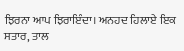ਝਿਰਨਾ ਆਪ ਝਿਰਾਇੰਦਾ। ਅਨਹਦ ਹਿਲਾਏ ਇਕ ਸਤਾਰ, ਤਾਲ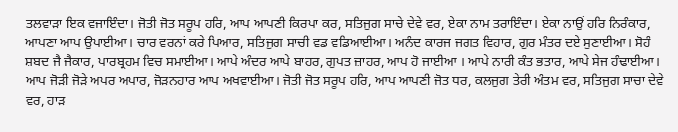ਤਲਵਾੜਾ ਇਕ ਵਜਾਇੰਦਾ। ਜੋਤੀ ਜੋਤ ਸਰੂਪ ਹਰਿ, ਆਪ ਆਪਣੀ ਕਿਰਪਾ ਕਰ, ਸਤਿਜੁਗ ਸਾਚੇ ਦੇਵੇ ਵਰ, ਏਕਾ ਨਾਮ ਤਰਾਇੰਦਾ। ਏਕਾ ਨਾਉਂ ਹਰਿ ਨਿਰੰਕਾਰ, ਆਪਣਾ ਆਪ ਉਪਾਈਆ। ਚਾਰ ਵਰਨਾਂ ਕਰੇ ਪਿਆਰ, ਸਤਿਜੁਗ ਸਾਚੀ ਵਡ ਵਡਿਆਈਆ। ਅਨੰਦ ਕਾਰਜ ਜਗਤ ਵਿਹਾਰ, ਗੁਰ ਮੰਤਰ ਦਏ ਸੁਣਾਈਆ। ਸੋਹੰ ਸ਼ਬਦ ਜੈ ਜੈਕਾਰ, ਪਾਰਬ੍ਰਹਮ ਵਿਚ ਸਮਾਈਆ। ਆਪੇ ਅੰਦਰ ਆਪੇ ਬਾਹਰ, ਗੁਪਤ ਜ਼ਾਹਰ, ਆਪ ਹੋ ਜਾਈਆ । ਆਪੇ ਨਾਰੀ ਕੰਤ ਭਤਾਰ, ਆਪੇ ਸੇਜ ਹੰਢਾਈਆ। ਆਪ ਜੋੜੀ ਜੋੜੇ ਅਪਰ ਅਪਾਰ, ਜੋੜਨਹਾਰ ਆਪ ਅਖਵਾਈਆ। ਜੋਤੀ ਜੋਤ ਸਰੂਪ ਹਰਿ, ਆਪ ਆਪਣੀ ਜੋਤ ਧਰ, ਕਲਜੁਗ ਤੇਰੀ ਅੰਤਮ ਵਰ, ਸਤਿਜੁਗ ਸਾਚਾ ਦੇਵੇ ਵਰ, ਹਾੜ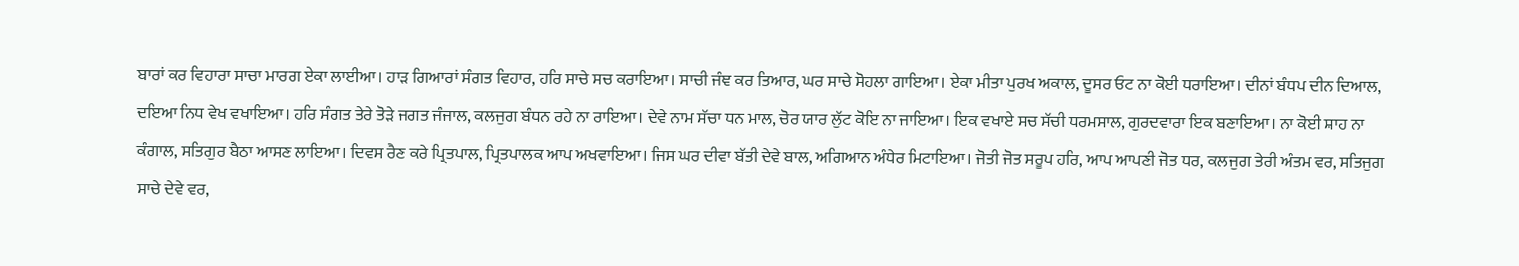ਬਾਰਾਂ ਕਰ ਵਿਹਾਰਾ ਸਾਚਾ ਮਾਰਗ ਏਕਾ ਲਾਈਆ। ਹਾੜ ਗਿਆਰਾਂ ਸੰਗਤ ਵਿਹਾਰ, ਹਰਿ ਸਾਚੇ ਸਚ ਕਰਾਇਆ। ਸਾਚੀ ਜੰਞ ਕਰ ਤਿਆਰ, ਘਰ ਸਾਚੇ ਸੋਹਲਾ ਗਾਇਆ। ਏਕਾ ਮੀਤਾ ਪੁਰਖ ਅਕਾਲ, ਦੂਸਰ ਓਟ ਨਾ ਕੋਈ ਧਰਾਇਆ। ਦੀਨਾਂ ਬੰਧਪ ਦੀਨ ਦਿਆਲ, ਦਇਆ ਨਿਧ ਵੇਖ ਵਖਾਇਆ। ਹਰਿ ਸੰਗਤ ਤੇਰੇ ਤੋੜੇ ਜਗਤ ਜੰਜਾਲ, ਕਲਜੁਗ ਬੰਧਨ ਰਹੇ ਨਾ ਰਾਇਆ। ਦੇਵੇ ਨਾਮ ਸੱਚਾ ਧਨ ਮਾਲ, ਚੋਰ ਯਾਰ ਲੁੱਟ ਕੋਇ ਨਾ ਜਾਇਆ। ਇਕ ਵਖਾਏ ਸਚ ਸੱਚੀ ਧਰਮਸਾਲ, ਗੁਰਦਵਾਰਾ ਇਕ ਬਣਾਇਆ। ਨਾ ਕੋਈ ਸ਼ਾਹ ਨਾ ਕੰਗਾਲ, ਸਤਿਗੁਰ ਬੈਠਾ ਆਸਣ ਲਾਇਆ। ਦਿਵਸ ਰੈਣ ਕਰੇ ਪ੍ਰਿਤਪਾਲ, ਪ੍ਰਿਤਪਾਲਕ ਆਪ ਅਖਵਾਇਆ। ਜਿਸ ਘਰ ਦੀਵਾ ਬੱਤੀ ਦੇਵੇ ਬਾਲ, ਅਗਿਆਨ ਅੰਧੇਰ ਮਿਟਾਇਆ। ਜੋਤੀ ਜੋਤ ਸਰੂਪ ਹਰਿ, ਆਪ ਆਪਣੀ ਜੋਤ ਧਰ, ਕਲਜੁਗ ਤੇਰੀ ਅੰਤਮ ਵਰ, ਸਤਿਜੁਗ ਸਾਚੇ ਦੇਵੇ ਵਰ,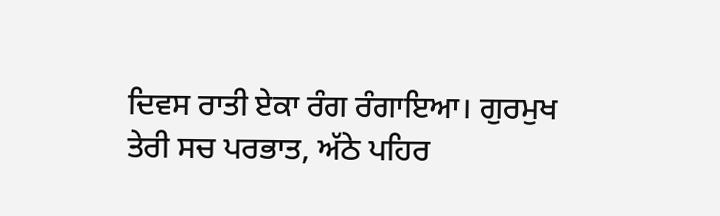ਦਿਵਸ ਰਾਤੀ ਏਕਾ ਰੰਗ ਰੰਗਾਇਆ। ਗੁਰਮੁਖ ਤੇਰੀ ਸਚ ਪਰਭਾਤ, ਅੱਠੇ ਪਹਿਰ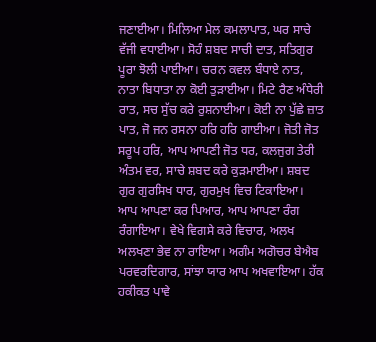ਜਣਾਈਆ। ਮਿਲਿਆ ਮੇਲ ਕਮਲਾਪਾਤ, ਘਰ ਸਾਚੇ ਵੱਜੀ ਵਧਾਈਆ। ਸੋਹੰ ਸ਼ਬਦ ਸਾਚੀ ਦਾਤ, ਸਤਿਗੁਰ ਪੂਰਾ ਝੋਲੀ ਪਾਈਆ। ਚਰਨ ਕਵਲ ਬੰਧਾਏ ਨਾਤ, ਨਾਤਾ ਬਿਧਾਤਾ ਨਾ ਕੋਈ ਤੁੜਾਈਆ। ਮਿਟੇ ਰੈਣ ਅੰਧੇਰੀ ਰਾਤ, ਸਚ ਸੁੱਚ ਕਰੇ ਰੁਸ਼ਨਾਈਆ। ਕੋਈ ਨਾ ਪੁੱਛੇ ਜ਼ਾਤ ਪਾਤ, ਜੋ ਜਨ ਰਸਨਾ ਹਰਿ ਹਰਿ ਗਾਈਆ। ਜੋਤੀ ਜੋਤ ਸਰੂਪ ਹਰਿ, ਆਪ ਆਪਣੀ ਜੋਤ ਧਰ, ਕਲਜੁਗ ਤੇਰੀ ਅੰਤਮ ਵਰ, ਸਾਚੇ ਸ਼ਬਦ ਕਰੇ ਕੁੜਮਾਈਆ। ਸ਼ਬਦ ਗੁਰ ਗੁਰਸਿਖ ਧਾਰ, ਗੁਰਮੁਖ ਵਿਚ ਟਿਕਾਇਆ। ਆਪ ਆਪਣਾ ਕਰ ਪਿਆਰ, ਆਪ ਆਪਣਾ ਰੰਗ ਰੰਗਾਇਆ। ਵੇਖੇ ਵਿਗਸੇ ਕਰੇ ਵਿਚਾਰ, ਅਲਖ ਅਲਖਣਾ ਭੇਵ ਨਾ ਰਾਇਆ। ਅਗੰਮ ਅਗੋਚਰ ਬੇਐਬ ਪਰਵਰਦਿਗਾਰ, ਸਾਂਝਾ ਯਾਰ ਆਪ ਅਖਵਾਇਆ। ਹੱਕ ਹਕੀਕਤ ਪਾਵੇ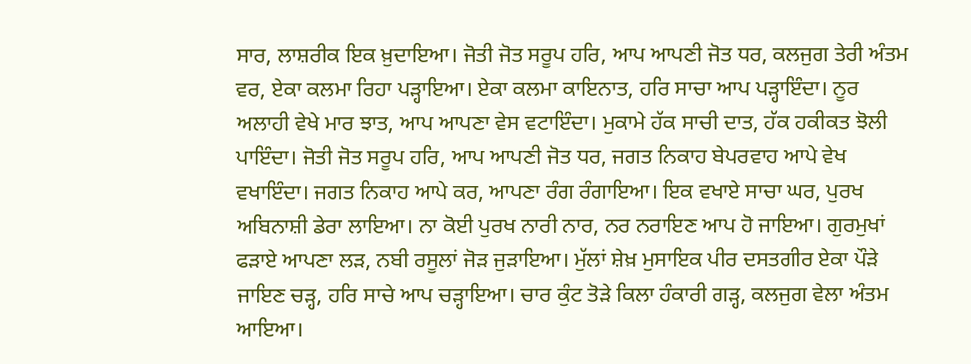ਸਾਰ, ਲਾਸ਼ਰੀਕ ਇਕ ਖ਼ੁਦਾਇਆ। ਜੋਤੀ ਜੋਤ ਸਰੂਪ ਹਰਿ, ਆਪ ਆਪਣੀ ਜੋਤ ਧਰ, ਕਲਜੁਗ ਤੇਰੀ ਅੰਤਮ ਵਰ, ਏਕਾ ਕਲਮਾ ਰਿਹਾ ਪੜ੍ਹਾਇਆ। ਏਕਾ ਕਲਮਾ ਕਾਇਨਾਤ, ਹਰਿ ਸਾਚਾ ਆਪ ਪੜ੍ਹਾਇੰਦਾ। ਨੂਰ ਅਲਾਹੀ ਵੇਖੇ ਮਾਰ ਝਾਤ, ਆਪ ਆਪਣਾ ਵੇਸ ਵਟਾਇੰਦਾ। ਮੁਕਾਮੇ ਹੱਕ ਸਾਚੀ ਦਾਤ, ਹੱਕ ਹਕੀਕਤ ਝੋਲੀ ਪਾਇੰਦਾ। ਜੋਤੀ ਜੋਤ ਸਰੂਪ ਹਰਿ, ਆਪ ਆਪਣੀ ਜੋਤ ਧਰ, ਜਗਤ ਨਿਕਾਹ ਬੇਪਰਵਾਹ ਆਪੇ ਵੇਖ ਵਖਾਇੰਦਾ। ਜਗਤ ਨਿਕਾਹ ਆਪੇ ਕਰ, ਆਪਣਾ ਰੰਗ ਰੰਗਾਇਆ। ਇਕ ਵਖਾਏ ਸਾਚਾ ਘਰ, ਪੁਰਖ ਅਬਿਨਾਸ਼ੀ ਡੇਰਾ ਲਾਇਆ। ਨਾ ਕੋਈ ਪੁਰਖ ਨਾਰੀ ਨਾਰ, ਨਰ ਨਰਾਇਣ ਆਪ ਹੋ ਜਾਇਆ। ਗੁਰਮੁਖਾਂ ਫੜਾਏ ਆਪਣਾ ਲੜ, ਨਬੀ ਰਸੂਲਾਂ ਜੋੜ ਜੁੜਾਇਆ। ਮੁੱਲਾਂ ਸ਼ੇਖ਼ ਮੁਸਾਇਕ ਪੀਰ ਦਸਤਗੀਰ ਏਕਾ ਪੌੜੇ ਜਾਇਣ ਚੜ੍ਹ, ਹਰਿ ਸਾਚੇ ਆਪ ਚੜ੍ਹਾਇਆ। ਚਾਰ ਕੁੰਟ ਤੋੜੇ ਕਿਲਾ ਹੰਕਾਰੀ ਗੜ੍ਹ, ਕਲਜੁਗ ਵੇਲਾ ਅੰਤਮ ਆਇਆ।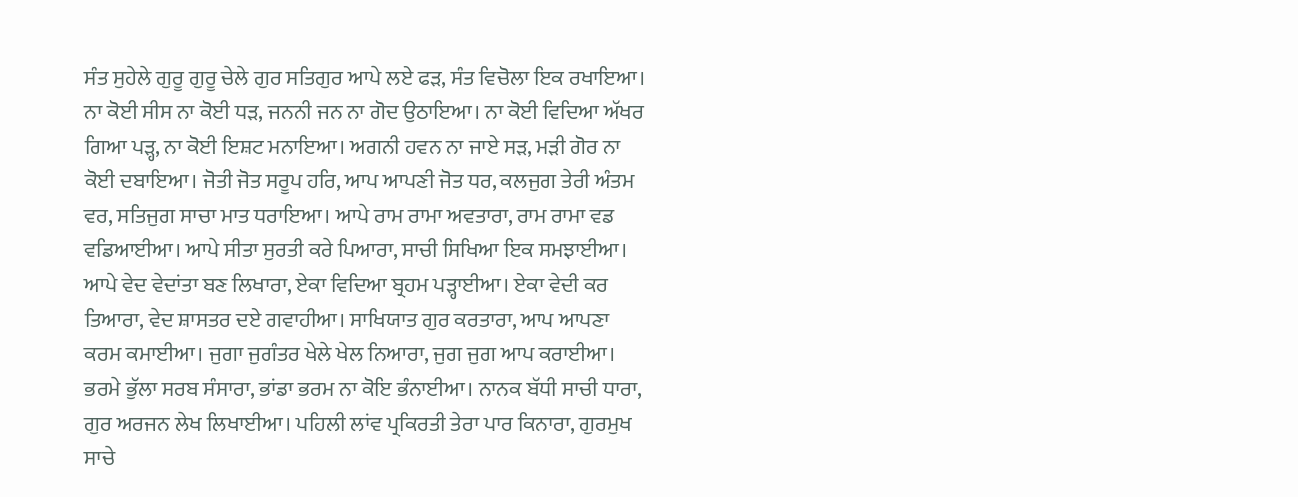ਸੰਤ ਸੁਹੇਲੇ ਗੁਰੂ ਗੁਰੂ ਚੇਲੇ ਗੁਰ ਸਤਿਗੁਰ ਆਪੇ ਲਏ ਫੜ, ਸੰਤ ਵਿਚੋਲਾ ਇਕ ਰਖਾਇਆ। ਨਾ ਕੋਈ ਸੀਸ ਨਾ ਕੋਈ ਧੜ, ਜਨਨੀ ਜਨ ਨਾ ਗੋਦ ਉਠਾਇਆ। ਨਾ ਕੋਈ ਵਿਦਿਆ ਅੱਖਰ ਗਿਆ ਪੜ੍ਹ, ਨਾ ਕੋਈ ਇਸ਼ਟ ਮਨਾਇਆ। ਅਗਨੀ ਹਵਨ ਨਾ ਜਾਏ ਸੜ, ਮੜੀ ਗੋਰ ਨਾ ਕੋਈ ਦਬਾਇਆ। ਜੋਤੀ ਜੋਤ ਸਰੂਪ ਹਰਿ, ਆਪ ਆਪਣੀ ਜੋਤ ਧਰ, ਕਲਜੁਗ ਤੇਰੀ ਅੰਤਮ ਵਰ, ਸਤਿਜੁਗ ਸਾਚਾ ਮਾਤ ਧਰਾਇਆ। ਆਪੇ ਰਾਮ ਰਾਮਾ ਅਵਤਾਰਾ, ਰਾਮ ਰਾਮਾ ਵਡ ਵਡਿਆਈਆ। ਆਪੇ ਸੀਤਾ ਸੁਰਤੀ ਕਰੇ ਪਿਆਰਾ, ਸਾਚੀ ਸਿਖਿਆ ਇਕ ਸਮਝਾਈਆ। ਆਪੇ ਵੇਦ ਵੇਦਾਂਤਾ ਬਣ ਲਿਖਾਰਾ, ਏਕਾ ਵਿਦਿਆ ਬ੍ਰਹਮ ਪੜ੍ਹਾਈਆ। ਏਕਾ ਵੇਦੀ ਕਰ ਤਿਆਰਾ, ਵੇਦ ਸ਼ਾਸਤਰ ਦਏ ਗਵਾਹੀਆ। ਸਾਖਿਯਾਤ ਗੁਰ ਕਰਤਾਰਾ, ਆਪ ਆਪਣਾ ਕਰਮ ਕਮਾਈਆ। ਜੁਗਾ ਜੁਗੰਤਰ ਖੇਲੇ ਖੇਲ ਨਿਆਰਾ, ਜੁਗ ਜੁਗ ਆਪ ਕਰਾਈਆ। ਭਰਮੇ ਭੁੱਲਾ ਸਰਬ ਸੰਸਾਰਾ, ਭਾਂਡਾ ਭਰਮ ਨਾ ਕੋਇ ਭੰਨਾਈਆ। ਨਾਨਕ ਬੱਧੀ ਸਾਚੀ ਧਾਰਾ, ਗੁਰ ਅਰਜਨ ਲੇਖ ਲਿਖਾਈਆ। ਪਹਿਲੀ ਲਾਂਵ ਪ੍ਰਕਿਰਤੀ ਤੇਰਾ ਪਾਰ ਕਿਨਾਰਾ, ਗੁਰਮੁਖ ਸਾਚੇ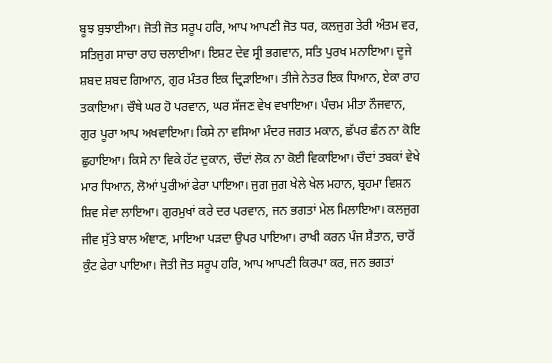ਬੂਝ ਬੁਝਾਈਆ। ਜੋਤੀ ਜੋਤ ਸਰੂਪ ਹਰਿ, ਆਪ ਆਪਣੀ ਜੋਤ ਧਰ, ਕਲਜੁਗ ਤੇਰੀ ਅੰਤਮ ਵਰ, ਸਤਿਜੁਗ ਸਾਚਾ ਰਾਹ ਚਲਾਈਆ। ਇਸ਼ਟ ਦੇਵ ਸ੍ਰੀ ਭਗਵਾਨ, ਸਤਿ ਪੁਰਖ ਮਨਾਇਆ। ਦੂਜੇ ਸ਼ਬਦ ਸ਼ਬਦ ਗਿਆਨ, ਗੁਰ ਮੰਤਰ ਇਕ ਦ੍ਰਿੜਾਇਆ। ਤੀਜੇ ਨੇਤਰ ਇਕ ਧਿਆਨ, ਏਕਾ ਰਾਹ ਤਕਾਇਆ। ਚੌਥੇ ਘਰ ਹੋ ਪਰਵਾਨ, ਘਰ ਸੱਜਣ ਵੇਖ ਵਖਾਇਆ। ਪੰਚਮ ਮੀਤਾ ਨੌਜਵਾਨ, ਗੁਰ ਪੂਰਾ ਆਪ ਅਖਵਾਇਆ। ਕਿਸੇ ਨਾ ਵਸਿਆ ਮੰਦਰ ਜਗਤ ਮਕਾਨ, ਛੱਪਰ ਛੰਨ ਨਾ ਕੋਇ ਛੁਹਾਇਆ। ਕਿਸੇ ਨਾ ਵਿਕੇ ਹੱਟ ਦੁਕਾਨ, ਚੌਦਾਂ ਲੋਕ ਨਾ ਕੋਈ ਵਿਕਾਇਆ। ਚੌਦਾਂ ਤਬਕਾਂ ਵੇਖੇ ਮਾਰ ਧਿਆਨ, ਲੋਆਂ ਪੁਰੀਆਂ ਫੇਰਾ ਪਾਇਆ। ਜੁਗ ਜੁਗ ਖੇਲੇ ਖੇਲ ਮਹਾਨ, ਬ੍ਰਹਮਾ ਵਿਸ਼ਨ ਸ਼ਿਵ ਸੇਵਾ ਲਾਇਆ। ਗੁਰਮੁਖਾਂ ਕਰੇ ਦਰ ਪਰਵਾਨ, ਜਨ ਭਗਤਾਂ ਮੇਲ ਮਿਲਾਇਆ। ਕਲਜੁਗ ਜੀਵ ਸੁੱਤੇ ਬਾਲ ਅੰਞਾਣ, ਮਾਇਆ ਪੜਦਾ ਉਪਰ ਪਾਇਆ। ਰਾਖੀ ਕਰਨ ਪੰਜ ਸ਼ੈਤਾਨ, ਚਾਰੋਂ ਕੁੰਟ ਫੇਰਾ ਪਾਇਆ। ਜੋਤੀ ਜੋਤ ਸਰੂਪ ਹਰਿ, ਆਪ ਆਪਣੀ ਕਿਰਪਾ ਕਰ, ਜਨ ਭਗਤਾਂ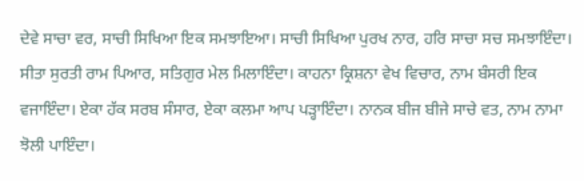ਦੇਵੇ ਸਾਚਾ ਵਰ, ਸਾਚੀ ਸਿਖਿਆ ਇਕ ਸਮਝਾਇਆ। ਸਾਚੀ ਸਿਖਿਆ ਪੁਰਖ ਨਾਰ, ਹਰਿ ਸਾਚਾ ਸਚ ਸਮਝਾਇੰਦਾ। ਸੀਤਾ ਸੁਰਤੀ ਰਾਮ ਪਿਆਰ, ਸਤਿਗੁਰ ਮੇਲ ਮਿਲਾਇੰਦਾ। ਕਾਹਨਾ ਕ੍ਰਿਸ਼ਨਾ ਵੇਖ ਵਿਚਾਰ, ਨਾਮ ਬੰਸਰੀ ਇਕ ਵਜਾਇੰਦਾ। ਏਕਾ ਹੱਕ ਸਰਬ ਸੰਸਾਰ, ਏਕਾ ਕਲਮਾ ਆਪ ਪੜ੍ਹਾਇੰਦਾ। ਨਾਨਕ ਬੀਜ ਬੀਜੇ ਸਾਚੇ ਵਤ, ਨਾਮ ਨਾਮਾ ਝੋਲੀ ਪਾਇੰਦਾ।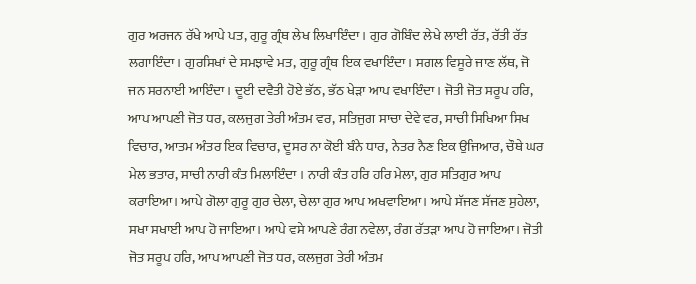ਗੁਰ ਅਰਜਨ ਰੱਖੇ ਆਪੇ ਪਤ, ਗੁਰੂ ਗ੍ਰੰਥ ਲੇਖ ਲਿਖਾਇੰਦਾ। ਗੁਰ ਗੋਬਿੰਦ ਲੇਖੇ ਲਾਈ ਰੱਤ, ਰੱਤੀ ਰੱਤ ਲਗਾਇੰਦਾ। ਗੁਰਸਿਖਾਂ ਦੇ ਸਮਝਾਵੇ ਮਤ, ਗੁਰੂ ਗ੍ਰੰਥ ਇਕ ਵਖਾਇੰਦਾ। ਸਗਲ ਵਿਸੂਰੇ ਜਾਣ ਲੱਥ, ਜੋ ਜਨ ਸਰਨਾਈ ਆਇੰਦਾ। ਦੂਈ ਦਵੈਤੀ ਹੋਏ ਭੱਠ, ਭੱਠ ਖੇੜਾ ਆਪ ਵਖਾਇੰਦਾ। ਜੋਤੀ ਜੋਤ ਸਰੂਪ ਹਰਿ, ਆਪ ਆਪਣੀ ਜੋਤ ਧਰ, ਕਲਜੁਗ ਤੇਰੀ ਅੰਤਮ ਵਰ, ਸਤਿਜੁਗ ਸਾਚਾ ਦੇਵੇ ਵਰ, ਸਾਚੀ ਸਿਖਿਆ ਸਿਖ ਵਿਚਾਰ, ਆਤਮ ਅੰਤਰ ਇਕ ਵਿਚਾਰ, ਦੂਸਰ ਨਾ ਕੋਈ ਬੰਨੇ ਧਾਰ, ਨੇਤਰ ਨੈਣ ਇਕ ਉਜਿਆਰ, ਚੌਥੇ ਘਰ ਮੇਲ ਭਤਾਰ, ਸਾਚੀ ਨਾਰੀ ਕੰਤ ਮਿਲਾਇੰਦਾ । ਨਾਰੀ ਕੰਤ ਹਰਿ ਹਰਿ ਮੇਲਾ, ਗੁਰ ਸਤਿਗੁਰ ਆਪ ਕਰਾਇਆ। ਆਪੇ ਗੋਲਾ ਗੁਰੂ ਗੁਰ ਚੇਲਾ, ਚੇਲਾ ਗੁਰ ਆਪ ਅਖਵਾਇਆ। ਆਪੇ ਸੱਜਣ ਸੱਜਣ ਸੁਹੇਲਾ, ਸਖਾ ਸਖਾਈ ਆਪ ਹੋ ਜਾਇਆ। ਆਪੇ ਵਸੇ ਆਪਣੇ ਰੰਗ ਨਵੇਲਾ, ਰੰਗ ਰੱਤੜਾ ਆਪ ਹੋ ਜਾਇਆ। ਜੋਤੀ ਜੋਤ ਸਰੂਪ ਹਰਿ, ਆਪ ਆਪਣੀ ਜੋਤ ਧਰ, ਕਲਜੁਗ ਤੇਰੀ ਅੰਤਮ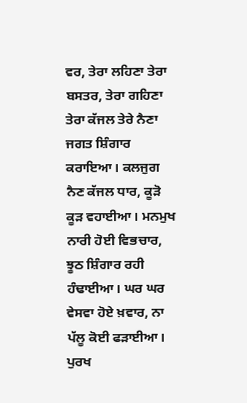ਵਰ, ਤੇਰਾ ਲਹਿਣਾ ਤੇਰਾ ਬਸਤਰ, ਤੇਰਾ ਗਹਿਣਾ ਤੇਰਾ ਕੱਜਲ ਤੇਰੇ ਨੈਣਾ ਜਗਤ ਸ਼ਿੰਗਾਰ ਕਰਾਇਆ। ਕਲਜੁਗ ਨੈਣ ਕੱਜਲ ਧਾਰ, ਕੂੜੋ ਕੂੜ ਵਹਾਈਆ। ਮਨਮੁਖ ਨਾਰੀ ਹੋਈ ਵਿਭਚਾਰ, ਝੂਠ ਸ਼ਿੰਗਾਰ ਰਹੀ ਹੰਢਾਈਆ। ਘਰ ਘਰ ਵੇਸਵਾ ਹੋਏ ਖ਼ਵਾਰ, ਨਾ ਪੱਲੂ ਕੋਈ ਫੜਾਈਆ। ਪੁਰਖ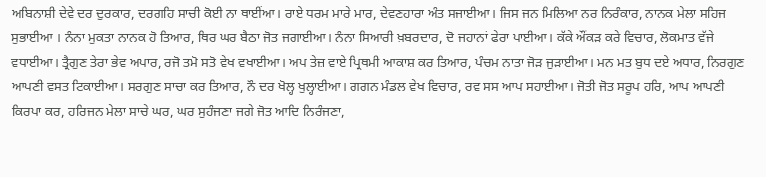ਅਬਿਨਾਸ਼ੀ ਦੇਵੇ ਦਰ ਦੁਰਕਾਰ, ਦਰਗਹਿ ਸਾਚੀ ਕੋਈ ਨਾ ਥਾਈਂਆ। ਰਾਏ ਧਰਮ ਮਾਰੇ ਮਾਰ, ਦੇਵਣਹਾਰਾ ਅੰਤ ਸਜਾਈਆ। ਜਿਸ ਜਨ ਮਿਲਿਆ ਨਰ ਨਿਰੰਕਾਰ, ਨਾਨਕ ਮੇਲਾ ਸਹਿਜ ਸੁਭਾਈਆ । ਨੰਨਾ ਮੁਕਤਾ ਨਾਨਕ ਹੋ ਤਿਆਰ, ਥਿਰ ਘਰ ਬੈਠਾ ਜੋਤ ਜਗਾਈਆ। ਨੰਨਾ ਸਿਆਰੀ ਖ਼ਬਰਦਾਰ, ਦੋ ਜਹਾਨਾਂ ਫੇਰਾ ਪਾਈਆ। ਕੱਕੇ ਔਂਕੜ ਕਰੇ ਵਿਚਾਰ, ਲੋਕਮਾਤ ਵੱਜੇ ਵਧਾਈਆ। ਤ੍ਰੈਗੁਣ ਤੇਰਾ ਭੇਵ ਅਪਾਰ, ਰਜੋ ਤਮੋ ਸਤੋ ਵੇਖ ਵਖਾਈਆ। ਅਪ ਤੇਜ਼ ਵਾਏ ਪ੍ਰਿਥਮੀ ਆਕਾਸ਼ ਕਰ ਤਿਆਰ, ਪੰਚਮ ਨਾਤਾ ਜੋੜ ਜੁੜਾਈਆ। ਮਨ ਮਤ ਬੁਧ ਦਏ ਅਧਾਰ, ਨਿਰਗੁਣ ਆਪਣੀ ਵਸਤ ਟਿਕਾਈਆ। ਸਰਗੁਣ ਸਾਚਾ ਕਰ ਤਿਆਰ, ਨੌ ਦਰ ਖੋਲ੍ਹ ਖੁਲ੍ਹਾਈਆ। ਗਗਨ ਮੰਡਲ ਵੇਖ ਵਿਚਾਰ, ਰਵ ਸਸ ਆਪ ਸਹਾਈਆ। ਜੋਤੀ ਜੋਤ ਸਰੂਪ ਹਰਿ, ਆਪ ਆਪਣੀ ਕਿਰਪਾ ਕਰ, ਹਰਿਜਨ ਮੇਲਾ ਸਾਚੇ ਘਰ, ਘਰ ਸੁਹੰਜਣਾ ਜਗੇ ਜੋਤ ਆਦਿ ਨਿਰੰਜਣਾ,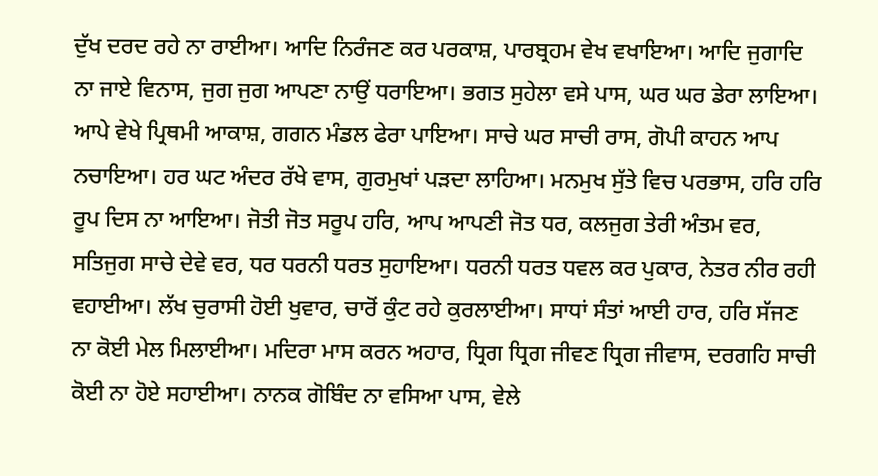ਦੁੱਖ ਦਰਦ ਰਹੇ ਨਾ ਰਾਈਆ। ਆਦਿ ਨਿਰੰਜਣ ਕਰ ਪਰਕਾਸ਼, ਪਾਰਬ੍ਰਹਮ ਵੇਖ ਵਖਾਇਆ। ਆਦਿ ਜੁਗਾਦਿ ਨਾ ਜਾਏ ਵਿਨਾਸ, ਜੁਗ ਜੁਗ ਆਪਣਾ ਨਾਉਂ ਧਰਾਇਆ। ਭਗਤ ਸੁਹੇਲਾ ਵਸੇ ਪਾਸ, ਘਰ ਘਰ ਡੇਰਾ ਲਾਇਆ। ਆਪੇ ਵੇਖੇ ਪ੍ਰਿਥਮੀ ਆਕਾਸ਼, ਗਗਨ ਮੰਡਲ ਫੇਰਾ ਪਾਇਆ। ਸਾਚੇ ਘਰ ਸਾਚੀ ਰਾਸ, ਗੋਪੀ ਕਾਹਨ ਆਪ ਨਚਾਇਆ। ਹਰ ਘਟ ਅੰਦਰ ਰੱਖੇ ਵਾਸ, ਗੁਰਮੁਖਾਂ ਪੜਦਾ ਲਾਹਿਆ। ਮਨਮੁਖ ਸੁੱਤੇ ਵਿਚ ਪਰਭਾਸ, ਹਰਿ ਹਰਿ ਰੂਪ ਦਿਸ ਨਾ ਆਇਆ। ਜੋਤੀ ਜੋਤ ਸਰੂਪ ਹਰਿ, ਆਪ ਆਪਣੀ ਜੋਤ ਧਰ, ਕਲਜੁਗ ਤੇਰੀ ਅੰਤਮ ਵਰ, ਸਤਿਜੁਗ ਸਾਚੇ ਦੇਵੇ ਵਰ, ਧਰ ਧਰਨੀ ਧਰਤ ਸੁਹਾਇਆ। ਧਰਨੀ ਧਰਤ ਧਵਲ ਕਰ ਪੁਕਾਰ, ਨੇਤਰ ਨੀਰ ਰਹੀ ਵਹਾਈਆ। ਲੱਖ ਚੁਰਾਸੀ ਹੋਈ ਖੁਵਾਰ, ਚਾਰੋਂ ਕੁੰਟ ਰਹੇ ਕੁਰਲਾਈਆ। ਸਾਧਾਂ ਸੰਤਾਂ ਆਈ ਹਾਰ, ਹਰਿ ਸੱਜਣ  ਨਾ ਕੋਈ ਮੇਲ ਮਿਲਾਈਆ। ਮਦਿਰਾ ਮਾਸ ਕਰਨ ਅਹਾਰ, ਧ੍ਰਿਗ ਧ੍ਰਿਗ ਜੀਵਣ ਧ੍ਰਿਗ ਜੀਵਾਸ, ਦਰਗਹਿ ਸਾਚੀ ਕੋਈ ਨਾ ਹੋਏ ਸਹਾਈਆ। ਨਾਨਕ ਗੋਬਿੰਦ ਨਾ ਵਸਿਆ ਪਾਸ, ਵੇਲੇ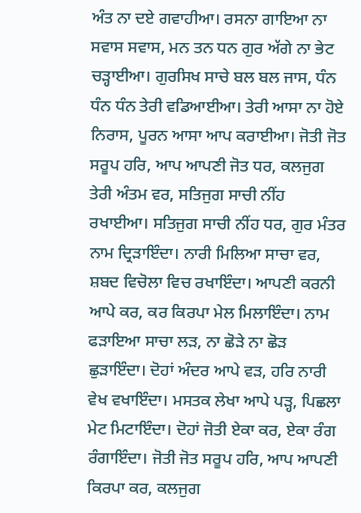ਅੰਤ ਨਾ ਦਏ ਗਵਾਹੀਆ। ਰਸਨਾ ਗਾਇਆ ਨਾ ਸਵਾਸ ਸਵਾਸ, ਮਨ ਤਨ ਧਨ ਗੁਰ ਅੱਗੇ ਨਾ ਭੇਟ ਚੜ੍ਹਾਈਆ। ਗੁਰਸਿਖ ਸਾਚੇ ਬਲ ਬਲ ਜਾਸ, ਧੰਨ ਧੰਨ ਧੰਨ ਤੇਰੀ ਵਡਿਆਈਆ। ਤੇਰੀ ਆਸਾ ਨਾ ਹੋਏ ਨਿਰਾਸ, ਪੂਰਨ ਆਸਾ ਆਪ ਕਰਾਈਆ। ਜੋਤੀ ਜੋਤ ਸਰੂਪ ਹਰਿ, ਆਪ ਆਪਣੀ ਜੋਤ ਧਰ, ਕਲਜੁਗ ਤੇਰੀ ਅੰਤਮ ਵਰ, ਸਤਿਜੁਗ ਸਾਚੀ ਨੀਂਹ ਰਖਾਈਆ। ਸਤਿਜੁਗ ਸਾਚੀ ਨੀਂਹ ਧਰ, ਗੁਰ ਮੰਤਰ ਨਾਮ ਦ੍ਰਿੜਾਇੰਦਾ। ਨਾਰੀ ਮਿਲਿਆ ਸਾਚਾ ਵਰ, ਸ਼ਬਦ ਵਿਚੋਲਾ ਵਿਚ ਰਖਾਇੰਦਾ। ਆਪਣੀ ਕਰਨੀ ਆਪੇ ਕਰ, ਕਰ ਕਿਰਪਾ ਮੇਲ ਮਿਲਾਇੰਦਾ। ਨਾਮ ਫੜਾਇਆ ਸਾਚਾ ਲੜ, ਨਾ ਛੋੜੇ ਨਾ ਛੋੜ ਛੁੜਾਇੰਦਾ। ਦੋਹਾਂ ਅੰਦਰ ਆਪੇ ਵੜ, ਹਰਿ ਨਾਰੀ ਵੇਖ ਵਖਾਇੰਦਾ। ਮਸਤਕ ਲੇਖਾ ਆਪੇ ਪੜ੍ਹ, ਪਿਛਲਾ ਮੇਟ ਮਿਟਾਇੰਦਾ। ਦੋਹਾਂ ਜੋਤੀ ਏਕਾ ਕਰ, ਏਕਾ ਰੰਗ ਰੰਗਾਇੰਦਾ। ਜੋਤੀ ਜੋਤ ਸਰੂਪ ਹਰਿ, ਆਪ ਆਪਣੀ ਕਿਰਪਾ ਕਰ, ਕਲਜੁਗ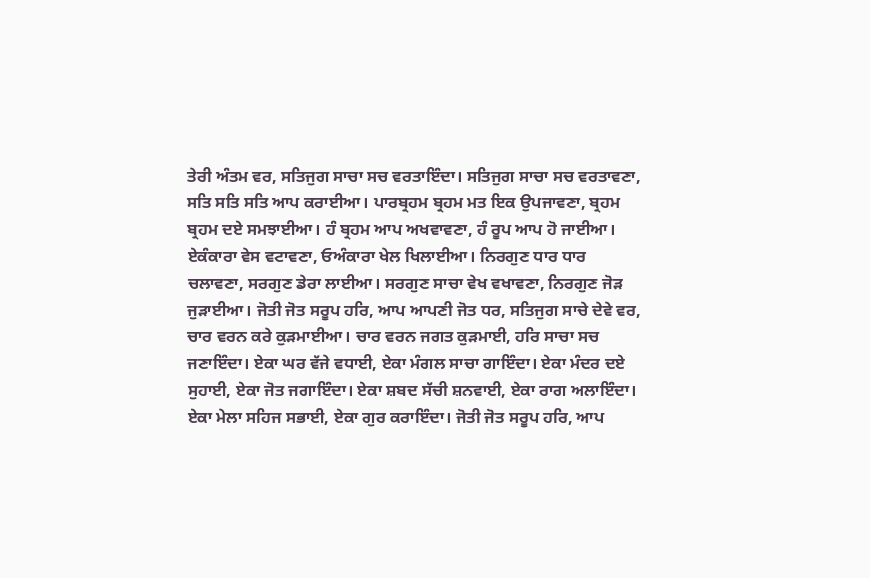ਤੇਰੀ ਅੰਤਮ ਵਰ, ਸਤਿਜੁਗ ਸਾਚਾ ਸਚ ਵਰਤਾਇੰਦਾ। ਸਤਿਜੁਗ ਸਾਚਾ ਸਚ ਵਰਤਾਵਣਾ, ਸਤਿ ਸਤਿ ਸਤਿ ਆਪ ਕਰਾਈਆ। ਪਾਰਬ੍ਰਹਮ ਬ੍ਰਹਮ ਮਤ ਇਕ ਉਪਜਾਵਣਾ, ਬ੍ਰਹਮ ਬ੍ਰਹਮ ਦਏ ਸਮਝਾਈਆ। ਹੰ ਬ੍ਰਹਮ ਆਪ ਅਖਵਾਵਣਾ, ਹੰ ਰੂਪ ਆਪ ਹੋ ਜਾਈਆ। ਏਕੰਕਾਰਾ ਵੇਸ ਵਟਾਵਣਾ, ਓਅੰਕਾਰਾ ਖੇਲ ਖਿਲਾਈਆ। ਨਿਰਗੁਣ ਧਾਰ ਧਾਰ ਚਲਾਵਣਾ, ਸਰਗੁਣ ਡੇਰਾ ਲਾਈਆ। ਸਰਗੁਣ ਸਾਚਾ ਵੇਖ ਵਖਾਵਣਾ, ਨਿਰਗੁਣ ਜੋੜ ਜੁੜਾਈਆ। ਜੋਤੀ ਜੋਤ ਸਰੂਪ ਹਰਿ, ਆਪ ਆਪਣੀ ਜੋਤ ਧਰ, ਸਤਿਜੁਗ ਸਾਚੇ ਦੇਵੇ ਵਰ, ਚਾਰ ਵਰਨ ਕਰੇ ਕੁੜਮਾਈਆ। ਚਾਰ ਵਰਨ ਜਗਤ ਕੁੜਮਾਈ, ਹਰਿ ਸਾਚਾ ਸਚ ਜਣਾਇੰਦਾ। ਏਕਾ ਘਰ ਵੱਜੇ ਵਧਾਈ, ਏਕਾ ਮੰਗਲ ਸਾਚਾ ਗਾਇੰਦਾ। ਏਕਾ ਮੰਦਰ ਦਏ ਸੁਹਾਈ, ਏਕਾ ਜੋਤ ਜਗਾਇੰਦਾ। ਏਕਾ ਸ਼ਬਦ ਸੱਚੀ ਸ਼ਨਵਾਈ, ਏਕਾ ਰਾਗ ਅਲਾਇੰਦਾ। ਏਕਾ ਮੇਲਾ ਸਹਿਜ ਸਭਾਈ, ਏਕਾ ਗੁਰ ਕਰਾਇੰਦਾ। ਜੋਤੀ ਜੋਤ ਸਰੂਪ ਹਰਿ, ਆਪ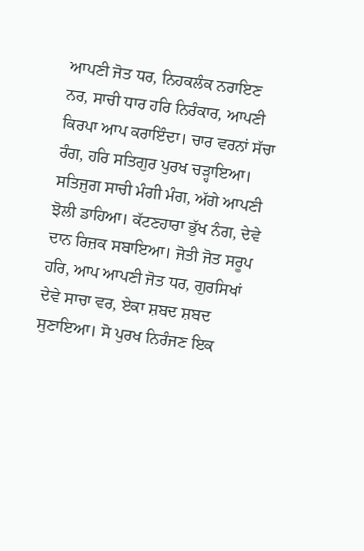ਆਪਣੀ ਜੋਤ ਧਰ, ਨਿਹਕਲੰਕ ਨਰਾਇਣ ਨਰ, ਸਾਚੀ ਧਾਰ ਹਰਿ ਨਿਰੰਕਾਰ, ਆਪਣੀ ਕਿਰਪਾ ਆਪ ਕਰਾਇੰਦਾ। ਚਾਰ ਵਰਨਾਂ ਸੱਚਾ ਰੰਗ, ਹਰਿ ਸਤਿਗੁਰ ਪੁਰਖ ਚੜ੍ਹਾਇਆ। ਸਤਿਜੁਗ ਸਾਚੀ ਮੰਗੀ ਮੰਗ, ਅੱਗੇ ਆਪਣੀ ਝੋਲੀ ਡਾਹਿਆ। ਕੱਟਣਹਾਰਾ ਭੁੱਖ ਨੰਗ, ਦੇਵੇ ਦਾਨ ਰਿਜ਼ਕ ਸਬਾਇਆ। ਜੋਤੀ ਜੋਤ ਸਰੂਪ ਹਰਿ, ਆਪ ਆਪਣੀ ਜੋਤ ਧਰ, ਗੁਰਸਿਖਾਂ ਦੇਵੇ ਸਾਚਾ ਵਰ, ਏਕਾ ਸ਼ਬਦ ਸ਼ਬਦ ਸੁਣਾਇਆ। ਸੋ ਪੁਰਖ ਨਿਰੰਜਣ ਇਕ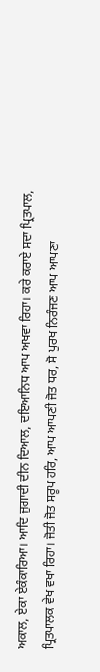ਅਕਾਲ, ਏਕਾ ਏਕੰਕਾਰਿਆ। ਆਦਿ ਜੁਗਾਦੀ ਦੀਨ ਦਿਆਲ, ਦਇਆਨਿਧ ਆਪ ਅਖਵਾ ਰਿਹਾ। ਕਰੇ ਕਰਾਏ ਸਦਾ ਪ੍ਰਿਤਪਾਲ, ਪ੍ਰਿਤਪਾਲਕ ਵੇਖ ਵਖਾ ਰਿਹਾ। ਜੋਤੀ ਜੋਤ ਸਰੂਪ ਹਰਿ, ਆਪ ਆਪਣੀ ਜੋਤ ਧਰ, ਸੋ ਪੁਰਖ ਨਿਰੰਜਣ ਆਪ ਆਪਣਾ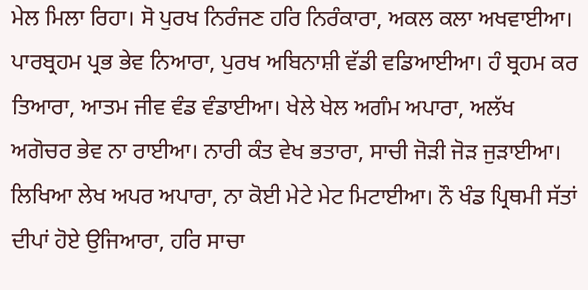ਮੇਲ ਮਿਲਾ ਰਿਹਾ। ਸੋ ਪੁਰਖ ਨਿਰੰਜਣ ਹਰਿ ਨਿਰੰਕਾਰਾ, ਅਕਲ ਕਲਾ ਅਖਵਾਈਆ। ਪਾਰਬ੍ਰਹਮ ਪ੍ਰਭ ਭੇਵ ਨਿਆਰਾ, ਪੁਰਖ ਅਬਿਨਾਸ਼ੀ ਵੱਡੀ ਵਡਿਆਈਆ। ਹੰ ਬ੍ਰਹਮ ਕਰ ਤਿਆਰਾ, ਆਤਮ ਜੀਵ ਵੰਡ ਵੰਡਾਈਆ। ਖੇਲੇ ਖੇਲ ਅਗੰਮ ਅਪਾਰਾ, ਅਲੱਖ ਅਗੋਚਰ ਭੇਵ ਨਾ ਰਾਈਆ। ਨਾਰੀ ਕੰਤ ਵੇਖ ਭਤਾਰਾ, ਸਾਚੀ ਜੋੜੀ ਜੋੜ ਜੁੜਾਈਆ। ਲਿਖਿਆ ਲੇਖ ਅਪਰ ਅਪਾਰਾ, ਨਾ ਕੋਈ ਮੇਟੇ ਮੇਟ ਮਿਟਾਈਆ। ਨੌ ਖੰਡ ਪ੍ਰਿਥਮੀ ਸੱਤਾਂ ਦੀਪਾਂ ਹੋਏ ਉਜਿਆਰਾ, ਹਰਿ ਸਾਚਾ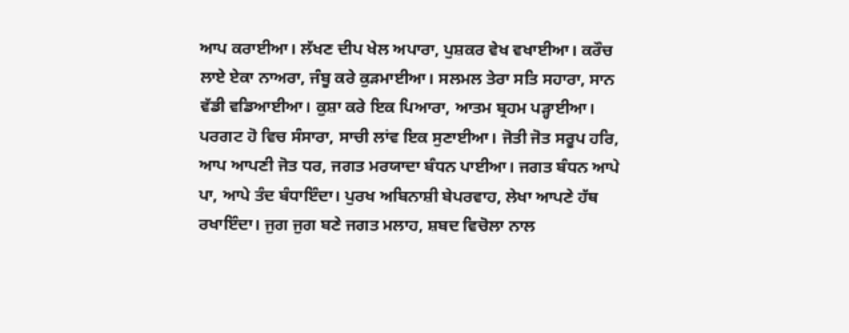ਆਪ ਕਰਾਈਆ। ਲੱਖਣ ਦੀਪ ਖੇਲ ਅਪਾਰਾ, ਪੁਸ਼ਕਰ ਵੇਖ ਵਖਾਈਆ। ਕਰੌਚ ਲਾਏ ਏਕਾ ਨਾਅਰਾ, ਜੰਬੂ ਕਰੇ ਕੁੜਮਾਈਆ। ਸਲਮਲ ਤੇਰਾ ਸਤਿ ਸਹਾਰਾ, ਸਾਨ ਵੱਡੀ ਵਡਿਆਈਆ। ਕੁਸ਼ਾ ਕਰੇ ਇਕ ਪਿਆਰਾ, ਆਤਮ ਬ੍ਰਹਮ ਪੜ੍ਹਾਈਆ। ਪਰਗਟ ਹੋ ਵਿਚ ਸੰਸਾਰਾ, ਸਾਚੀ ਲਾਂਵ ਇਕ ਸੁਣਾਈਆ। ਜੋਤੀ ਜੋਤ ਸਰੂਪ ਹਰਿ, ਆਪ ਆਪਣੀ ਜੋਤ ਧਰ, ਜਗਤ ਮਰਯਾਦਾ ਬੰਧਨ ਪਾਈਆ। ਜਗਤ ਬੰਧਨ ਆਪੇ ਪਾ, ਆਪੇ ਤੰਦ ਬੰਧਾਇੰਦਾ। ਪੁਰਖ ਅਬਿਨਾਸ਼ੀ ਬੇਪਰਵਾਹ, ਲੇਖਾ ਆਪਣੇ ਹੱਥ ਰਖਾਇੰਦਾ। ਜੁਗ ਜੁਗ ਬਣੇ ਜਗਤ ਮਲਾਹ, ਸ਼ਬਦ ਵਿਚੋਲਾ ਨਾਲ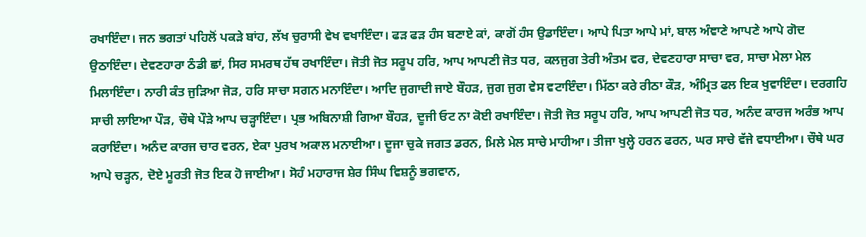ਰਖਾਇੰਦਾ। ਜਨ ਭਗਤਾਂ ਪਹਿਲੋਂ ਪਕੜੇ ਬਾਂਹ, ਲੱਖ ਚੁਰਾਸੀ ਵੇਖ ਵਖਾਇੰਦਾ। ਫੜ ਫੜ ਹੰਸ ਬਣਾਏ ਕਾਂ, ਕਾਗੋਂ ਹੰਸ ਉਡਾਇੰਦਾ। ਆਪੇ ਪਿਤਾ ਆਪੇ ਮਾਂ, ਬਾਲ ਅੰਞਾਣੇ ਆਪਣੇ ਆਪੇ ਗੋਦ ਉਠਾਇੰਦਾ। ਦੇਵਣਹਾਰਾ ਠੰਡੀ ਛਾਂ, ਸਿਰ ਸਮਰਥ ਹੱਥ ਰਖਾਇੰਦਾ। ਜੋਤੀ ਜੋਤ ਸਰੂਪ ਹਰਿ, ਆਪ ਆਪਣੀ ਜੋਤ ਧਰ, ਕਲਜੁਗ ਤੇਰੀ ਅੰਤਮ ਵਰ, ਦੇਵਣਹਾਰਾ ਸਾਚਾ ਵਰ, ਸਾਚਾ ਮੇਲਾ ਮੇਲ ਮਿਲਾਇੰਦਾ। ਨਾਰੀ ਕੰਤ ਜੁੜਿਆ ਜੋੜ, ਹਰਿ ਸਾਚਾ ਸਗਨ ਮਨਾਇੰਦਾ। ਆਦਿ ਜੁਗਾਦੀ ਜਾਏ ਬੌਹੜ, ਜੁਗ ਜੁਗ ਵੇਸ ਵਟਾਇੰਦਾ। ਮਿੱਠਾ ਕਰੇ ਰੀਠਾ ਕੌੜ, ਅੰਮ੍ਰਿਤ ਫਲ ਇਕ ਖੁਵਾਇੰਦਾ। ਦਰਗਹਿ ਸਾਚੀ ਲਾਇਆ ਪੌੜ, ਚੌਥੇ ਪੌੜੇ ਆਪ ਚੜ੍ਹਾਇੰਦਾ। ਪ੍ਰਭ ਅਬਿਨਾਸ਼ੀ ਗਿਆ ਬੌਹੜ, ਦੂਜੀ ਓਟ ਨਾ ਕੋਈ ਰਖਾਇੰਦਾ। ਜੋਤੀ ਜੋਤ ਸਰੂਪ ਹਰਿ, ਆਪ ਆਪਣੀ ਜੋਤ ਧਰ, ਅਨੰਦ ਕਾਰਜ ਅਰੰਭ ਆਪ ਕਰਾਇੰਦਾ। ਅਨੰਦ ਕਾਰਜ ਚਾਰ ਵਰਨ, ਏਕਾ ਪੁਰਖ ਅਕਾਲ ਮਨਾਈਆ। ਦੂਜਾ ਚੁਕੇ ਜਗਤ ਡਰਨ, ਮਿਲੇ ਮੇਲ ਸਾਚੇ ਮਾਹੀਆ। ਤੀਜਾ ਖੁਲ੍ਹੇ ਹਰਨ ਫਰਨ, ਘਰ ਸਾਚੇ ਵੱਜੇ ਵਧਾਈਆ। ਚੌਥੇ ਘਰ ਆਪੇ ਚੜ੍ਹਨ, ਦੋਏ ਮੂਰਤੀ ਜੋਤ ਇਕ ਹੋ ਜਾਈਆ। ਸੋਹੰ ਮਹਾਰਾਜ ਸ਼ੇਰ ਸਿੰਘ ਵਿਸ਼ਨੂੰ ਭਗਵਾਨ,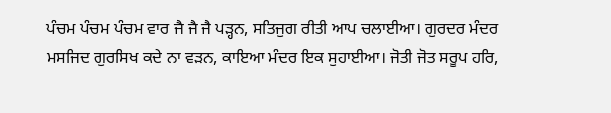ਪੰਚਮ ਪੰਚਮ ਪੰਚਮ ਵਾਰ ਜੈ ਜੈ ਜੈ ਪੜ੍ਹਨ, ਸਤਿਜੁਗ ਰੀਤੀ ਆਪ ਚਲਾਈਆ। ਗੁਰਦਰ ਮੰਦਰ ਮਸਜਿਦ ਗੁਰਸਿਖ ਕਦੇ ਨਾ ਵੜਨ, ਕਾਇਆ ਮੰਦਰ ਇਕ ਸੁਹਾਈਆ। ਜੋਤੀ ਜੋਤ ਸਰੂਪ ਹਰਿ,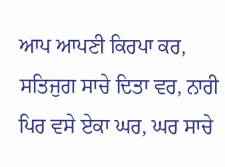ਆਪ ਆਪਣੀ ਕਿਰਪਾ ਕਰ, ਸਤਿਜੁਗ ਸਾਚੇ ਦਿਤਾ ਵਰ, ਨਾਰੀ ਪਿਰ ਵਸੇ ਏਕਾ ਘਰ, ਘਰ ਸਾਚੇ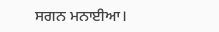ਸਗਨ ਮਨਾਈਆ।